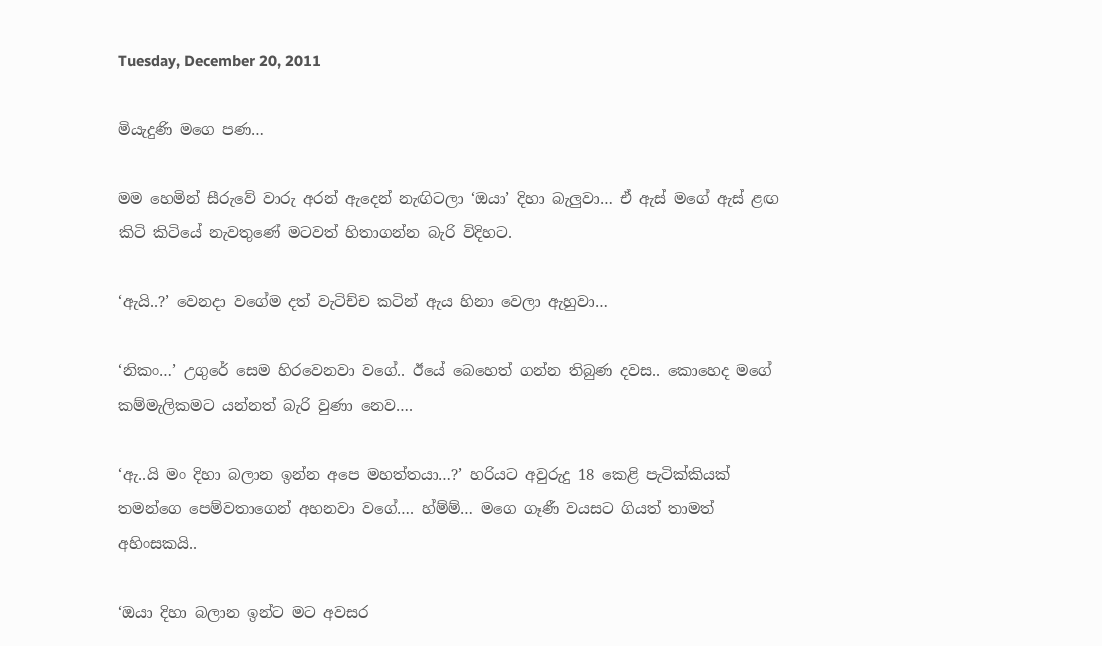Tuesday, December 20, 2011

මියැදුණි මගෙ පණ…

මම හෙමින් සීරුවේ වාරු අරන් ඇදෙන් නැඟිටලා ‘ඔයා’ දිහා බැලුවා… ඒ ඇස් මගේ ඇස් ළඟ කිටි කිටියේ නැවතුණේ මටවත් හිතාගන්න බැරි විදිහට.

‘ඇයි..?’ වෙනදා වගේම දත් වැටිච්ච කටින් ඇය හිනා වෙලා ඇහුවා…

‘නිකං…’ උගුරේ සෙම හිරවෙනවා වගේ.. ඊයේ බෙහෙත් ගන්න තිබුණ දවස.. කොහෙද මගේ කම්මැලිකමට යන්නත් බැරි වුණා නෙව….

‘ඇ..යි මං දිහා බලාන ඉන්න අපෙ මහත්තයා…?’ හරියට අවුරුදු 18 කෙළි පැටික්කියක් තමන්ගෙ පෙම්වතාගෙන් අහනවා වගේ…. හ්ම්ම්… මගෙ ගෑණී වයසට ගියත් තාමත් අහිංසකයි..

‘ඔයා දිහා බලාන ඉන්ට මට අවසර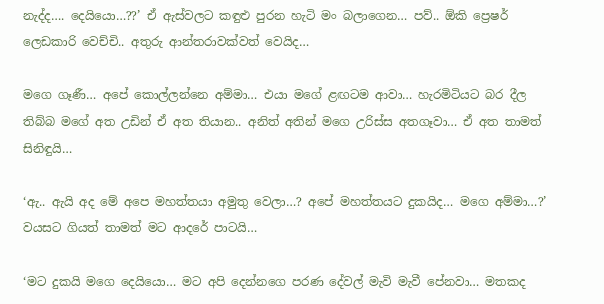නැද්ද…. දෙයියො…??’ ඒ ඇස්වලට කඳුළු පුරන හැටි මං බලාගෙන… පව්.. ඕකි ප්‍රෙෂර් ලෙඩකාරි වෙච්චි.. අතුරු ආන්තරාවක්වත් වෙයිද…

මගෙ ගෑණී… අපේ කොල්ලන්නෙ අම්මා… එයා මගේ ළඟටම ආවා… හැරමිටියට බර දීල තිබ්බ මගේ අත උඩින් ඒ අත තියාන.. අනිත් අතින් මගෙ උරිස්ස අතගෑවා… ඒ අත තාමත් සිනිඳුයි…

‘ඇ.. ඇයි අද මේ අපෙ මහත්තයා අමුතු වෙලා…? අපේ මහත්තයට දුකයිද… මගෙ අම්මා…?’ වයසට ගියත් තාමත් මට ආදරේ පාටයි…

‘මට දුකයි මගෙ දෙයියො… මට අපි දෙන්නගෙ පරණ දේවල් මැවි මැවී පේනවා… මතකද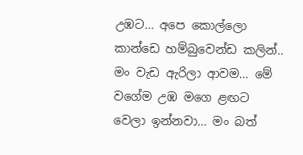උඹට… අපෙ කොල්ලො කාන්ඩෙ හම්බුවෙන්ඩ කලින්.. මං වැඩ ඇරිලා ආවම… මේ වගේම උඹ මගෙ ළඟට වෙලා ඉන්නවා… මං බත්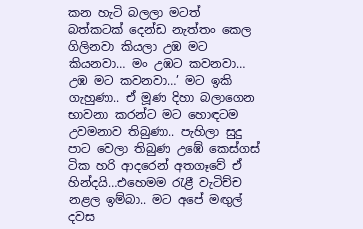කන හැටි බලලා මටත් බත්කටක් දෙන්ඩ නැත්තං කෙල ගිලිනවා කියලා උඹ මට කියනවා… මං උඹට කවනවා… උඹ මට කවනවා…’ මට ඉකි ගැහුණා.. ඒ මූණ දිහා බලාගෙන භාවනා කරන්ට මට හොඳටම උවමනාව තිබුණා.. පැහිලා සුදු පාට වෙලා තිබුණ උඹේ කෙස්ගස් ටික හරි ආදරෙන් අතගෑවේ ඒ හින්දයි…එහෙමම රැළී වැටිච්ච නළල ඉම්බා.. මට අපේ මඟුල් දවස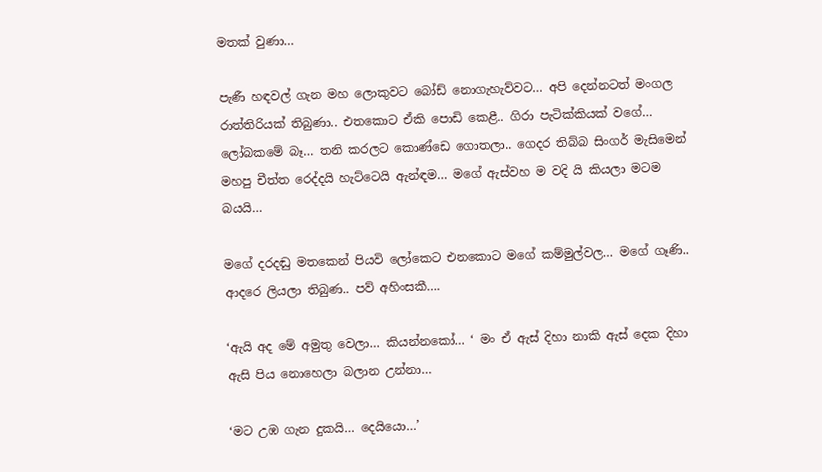මතක් වුණා…

පැණී හඳවල් ගැන මහ ලොකුවට බෝඩ් නොගැහැව්වට… අපි දෙන්නටත් මංගල රාත්තිරියක් තිබුණා.. එතකොට ඒකි පොඩි කෙළී.. ගිරා පැටික්කියක් වගේ… ලෝබකමේ බෑ… තනි කරලට කොණ්ඩෙ ගොතලා.. ගෙදර තිබ්බ සිංගර් මැසිමෙන් මහපු චීත්ත රෙද්දයි හැට්ටෙයි ඇන්ඳම… මගේ ඇස්වහ ම වදි යි කියලා මටම බයයි…

මගේ දරදඬු මතකෙන් පියවි ලෝකෙට එනකොට මගේ කම්මුල්වල… මගේ ගෑණි.. ආදරෙ ලියලා තිබුණ.. පව් අහිංසකී….

‘ඇයි අද මේ අමුතු වෙලා… කියන්නකෝ… ‘ මං ඒ ඇස් දිහා නාකි ඇස් දෙක දිහා ඇසි පිය නොහෙලා බලාන උන්නා…

‘මට උඹ ගැන දුකයි… දෙයියො…’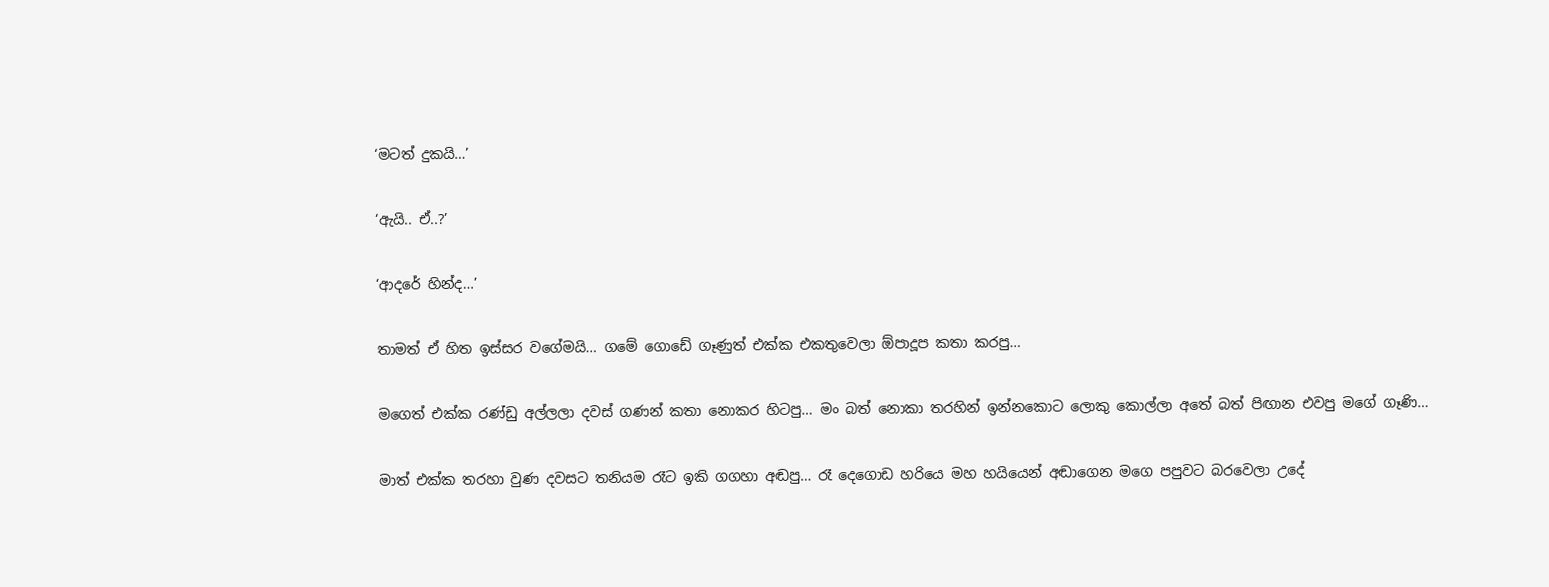‘මටත් දුකයි…’

‘ඇයි.. ඒ..?’

‘ආදරේ හින්ද…’

තාමත් ඒ හිත ඉස්සර වගේමයි… ගමේ ගොඩේ ගෑණුත් එක්ක එකතුවෙලා ඕපාදූප කතා කරපු…

මගෙත් එක්ක රණ්ඩු අල්ලලා දවස් ගණන් කතා නොකර හිටපු… මං බත් නොකා තරහින් ඉන්නකොට ලොකු කොල්ලා අතේ බත් පිඟාන එවපු මගේ ගෑණි…

මාත් එක්ක තරහා වුණ දවසට තනියම රෑට ඉකි ගගහා අඬපු… රෑ දෙගොඩ හරියෙ මහ හයියෙන් අඬාගෙන මගෙ පපුවට බරවෙලා උදේ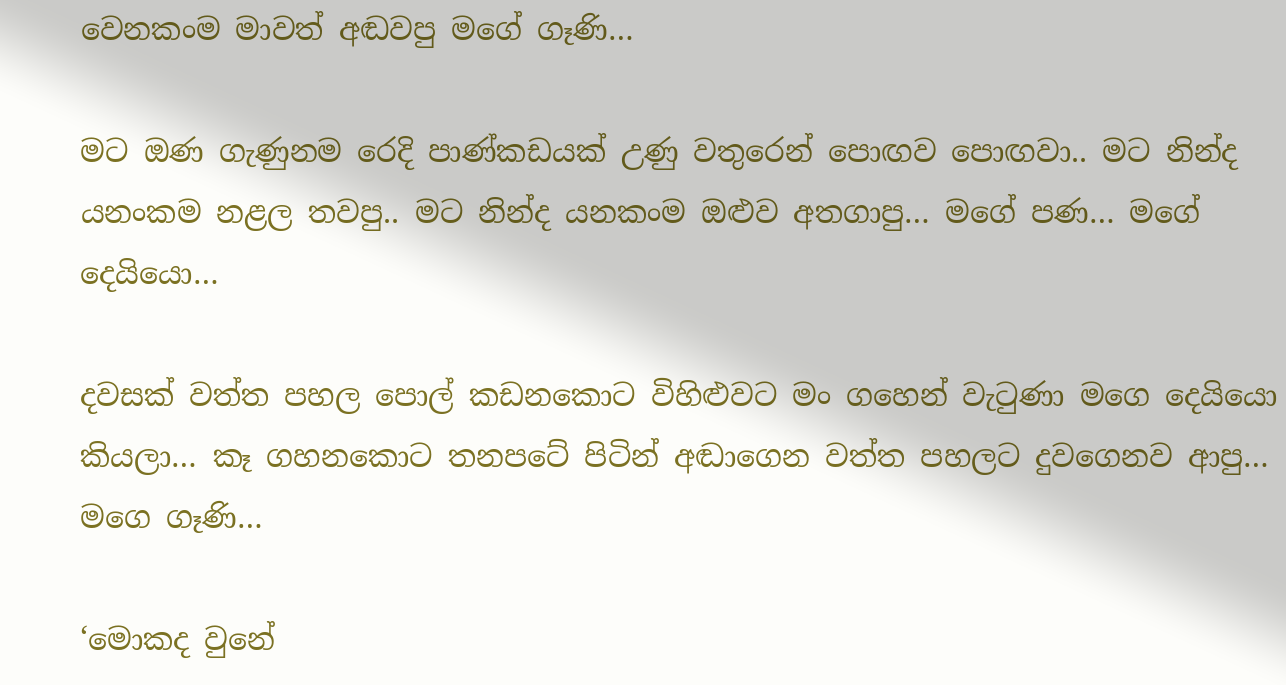වෙනකංම මාවත් අඬවපු මගේ ගෑණි…

මට ඔණ ගැණුනම රෙදි පාණ්කඩයක් උණු වතුරෙන් පොඟව පොඟවා.. මට නින්ද යනංකම නළල තවපු.. මට නින්ද යනකංම ඔළුව අතගාපු… මගේ පණ… මගේ දෙයියො…

දවසක් වත්ත පහල පොල් කඩනකොට විහිළුවට මං ගහෙන් වැටුණා මගෙ දෙයියො කියලා… කෑ ගහනකොට තනපටේ පිටින් අඬාගෙන වත්ත පහලට දුවගෙනව ආපු… මගෙ ගෑණි…

‘මොකද වුනේ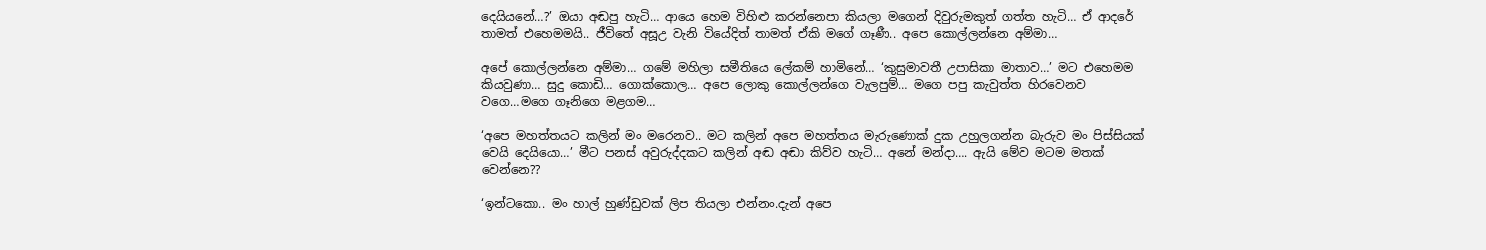දෙයියනේ…?’ ඔයා අඬපු හැටි… ආයෙ හෙම විහිළු කරන්නෙපා කියලා මගෙන් දිවුරුමකුත් ගත්ත හැටි… ඒ ආදරේ තාමත් එහෙමමයි.. ජීවිතේ අසූඋ වැනි වියේදිත් තාමත් ඒකි මගේ ගෑණී.. අපෙ කොල්ලන්නෙ අම්මා…

අපේ කොල්ලන්නෙ අම්මා… ගමේ මහිලා සමීතියෙ ලේකම් හාමිනේ… ‘කුසුමාවතී උපාසිකා මාතාව…’ මට එහෙමම කියවුණා… සුදු කොඩි… ගොක්කොල… අපෙ ලොකු කොල්ලන්ගෙ වැලපුම්… මගෙ පපු කැවුත්ත හිරවෙනව වගෙ…මගෙ ගෑනිගෙ මළගම…

‘අපෙ මහත්තයට කලින් මං මරෙනව.. මට කලින් අපෙ මහත්තය මැරුණොක් දුක උහුලගන්න බැරුව මං පිස්සියක් වෙයි දෙයියො…’ මීට පනස් අවුරුද්දකට‍ කලින් අඬ අඬා කිව්ව හැටි… අනේ මන්දා…. ඇයි මේව මටම මතක් වෙන්නෙ??

‘ඉන්ටකො.. මං හාල් හුණ්ඩුවක් ලිප තියලා එන්නං.දැන් අපෙ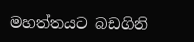මහත්තයට බඩගිනි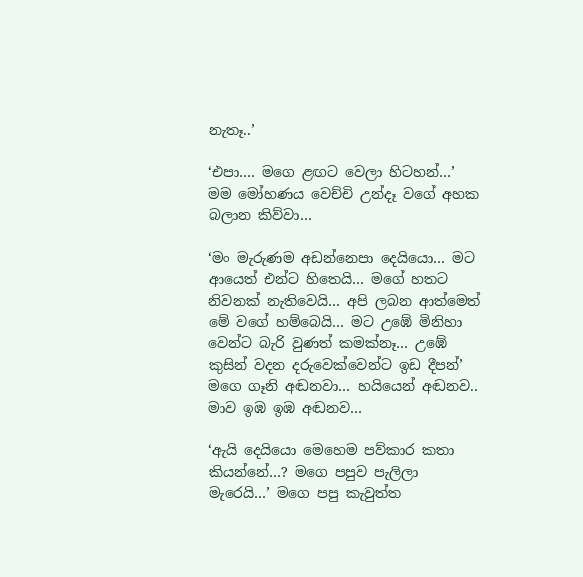නැතෑ..’

‘එපා…. මගෙ ළඟට වෙලා හිටහන්…’ මම මෝහණය වෙච්චි උන්දෑ වගේ අහක බලාන කිව්වා…

‘මං මැරුණම අඩන්නෙපා දෙයියො… මට ආයෙත් එන්ට හිතෙයි… මගේ හතට නිවනක් නැතිවෙයි… අපි ලබන ආත්මෙත් මේ වගේ හම්බෙයි… මට උඹේ මිනිහා වෙන්ට බැරි වුණත් කමක්නෑ… උඹේ කුසින් වදන දරුවෙක්වෙන්ට ඉඩ දීපන්’ මගෙ ගෑනි අඬනවා… හයියෙන් අඬනව.. මාව ඉඹ ඉඹ අඬනව…

‘ඇයි දෙයියො මෙහෙම පව්කාර කතා කියන්නේ…? මගෙ පපුව පැලිලා මැරෙයි…’ මගෙ පපු කැවුත්ත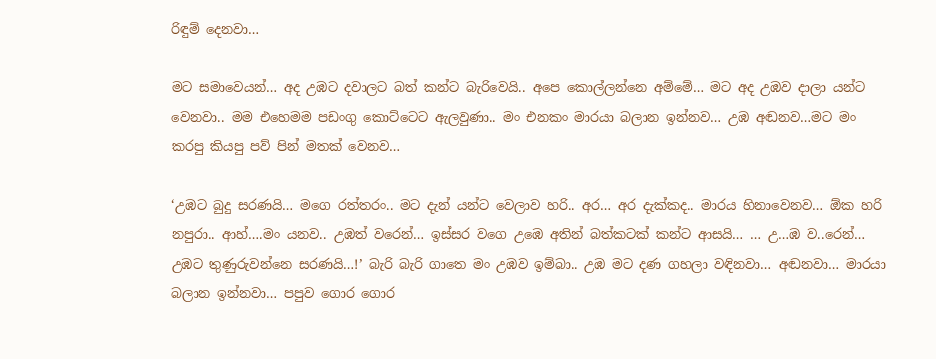රිඳුම් දෙනවා…

මට සමාවෙයන්… අද උඹට දවාලට බත් කන්ට බැරිවෙයි.. අපෙ කොල්ලන්නෙ අම්මේ… මට අද උඹව දාලා යන්ට වෙනවා.. මම එහෙමම පඩංගු කොට්ටෙට ඇලවුණා.. මං එනකං මාරයා බලාන ඉන්නව… උඹ අඬනව…මට මං කරපු කියපු පව් පින් මතක් වෙනව…

‘උඹට බුදු සරණයි… මගෙ රත්තරං.. මට දැන් යන්ට වෙලාව හරි.. අර… අර දැක්කද.. මාරය හිනාවෙනව… ඕක හරි නපුරා.. ආහ්….මං යනව.. උඹත් වරෙන්… ඉස්සර වගෙ උඹෙ අතින් බත්කටක් කන්ට ආසයි… … උ…ඹ ව..රෙන්… උඹට තුණුරුවන්නෙ සරණයි…!’ බැරි බැරි ගාතෙ මං උඹව ඉම්බා.. උඹ මට දණ ගහලා වඳිනවා… අඬනවා… මාරයා බලාන ඉන්නවා… පපුව ගොර ගොර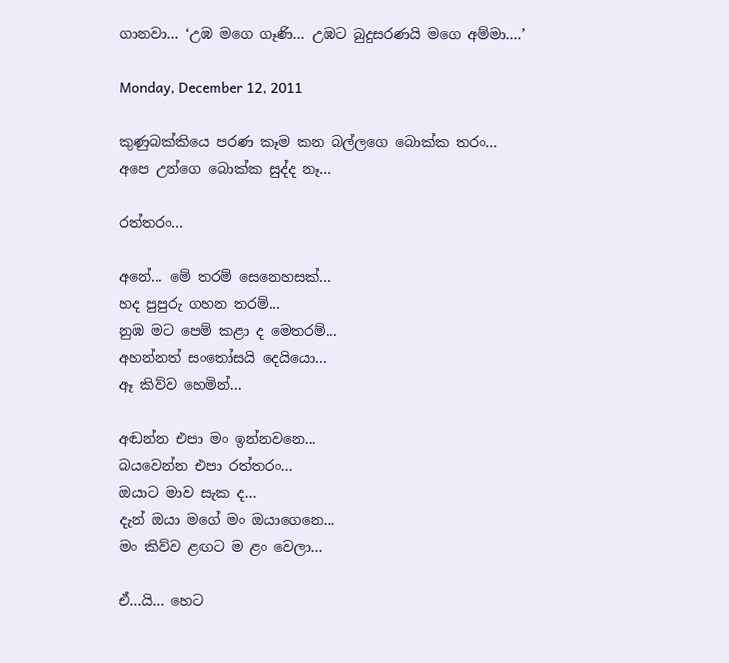ගානවා… ‘උඹ මගෙ ගෑණි… උඹට බුදුසරණයි මගෙ අම්මා….’

Monday, December 12, 2011

කුණුබක්කියෙ පරණ කෑම කන බල්ලගෙ බොක්ක තරං...
අපෙ උන්ගෙ ‍බොක්ක සුද්ද නෑ...

රත්තරං...

අනේ... මේ තරම් සෙනෙහසක්...
හද පුපුරු ගහන තරම්...
නුඹ මට පෙම් කළා ද මෙතරම්...
අහන්නත් සංතෝසයි දෙයියො...
ඈ කිව්ව හෙමින්...

අඬන්න එපා මං ඉන්නවනෙ...
බයවෙන්න එපා රත්තරං...
ඔයාට මාව සැක ද...
දැන් ඔයා මගේ මං ඔයාගෙනෙ...
මං කිව්ව ළඟට ම ළං වෙලා...

ඒ...යි... හෙට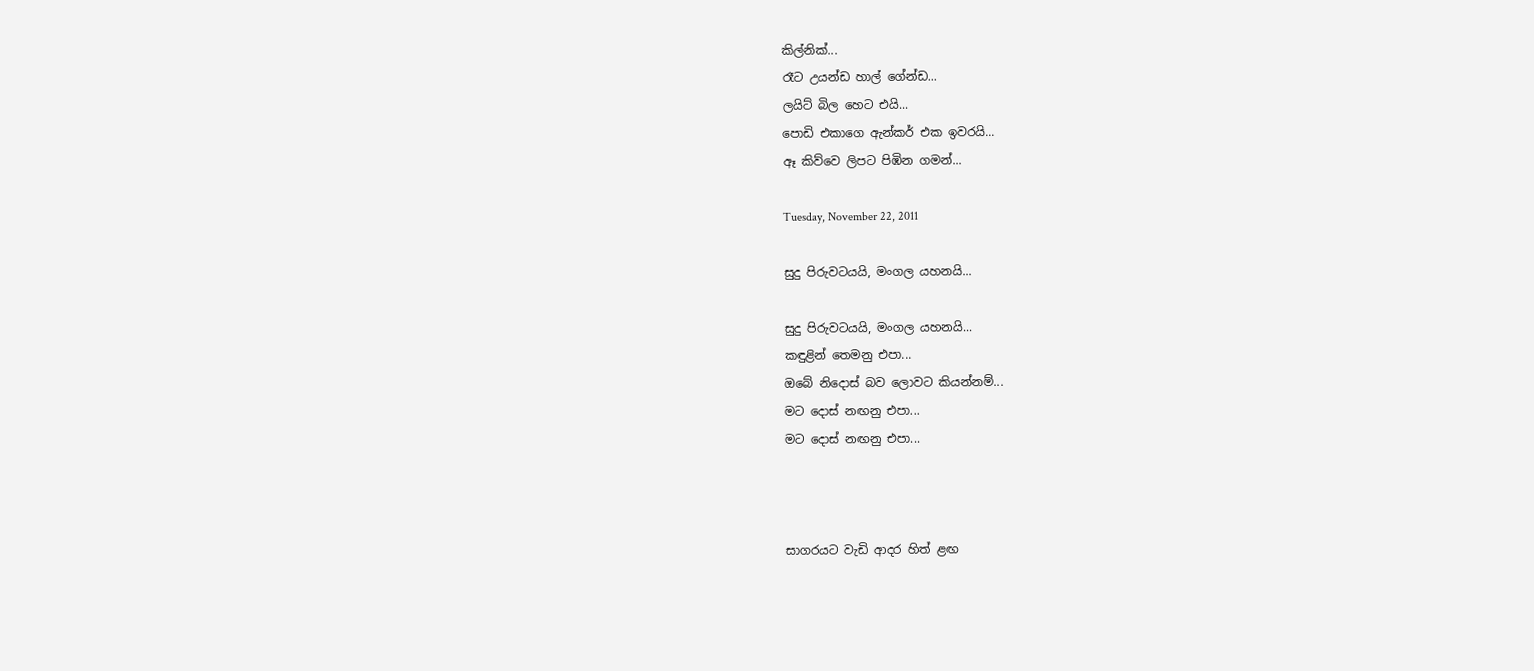කිල්නික්...
රෑට උයන්ඩ හාල් ගේන්ඩ...
ලයිට් බිල හෙට එයි...
පොඩි එකාගෙ ඇන්කර් එක ඉවරයි...
ඈ කිව්වෙ ලිපට පිඹින ගමන්...

Tuesday, November 22, 2011

සුදු පිරුවටයයි, මංගල යහනයි...

සුදු පිරුවටයයි, මංගල යහනයි...
කඳුළින් තෙමනු එපා...
ඔබේ නිදො‍ස් බව ලොවට කියන්නම්...
මට දොස් නඟනු එපා...
මට දොස් නඟනු එපා...



සාගරයට වැඩි ආදර හිත් ළඟ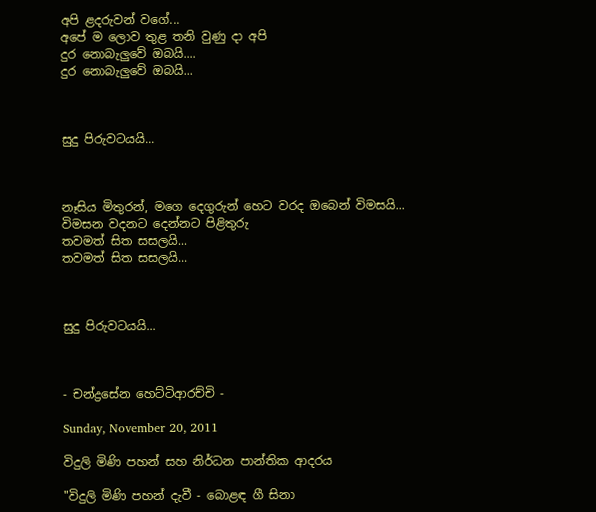අපි ළදරුවන් වගේ...
අපේ ම ලොව තුළ තනි වුණු දා අපි
දුර නොබැලුවේ ඔබයි....
දුර නොබැලුවේ ඔබයි...



සුදු පිරුවටයයි...



නෑසිය මිතුරන්, මගෙ දෙගුරුන් හෙට වරද ඔබෙන් විමසයි...
විමසන වදනට දෙන්නට පිළිතුරු
තවමත් සිත සසලයි...
තවමත් සිත සසලයි...



සුදු පිරුවටයයි...



- චන්ද්‍රසේන හෙට්ටිආරච්චි -

Sunday, November 20, 2011

විදුලි මිණි පහන් සහ නිර්ධන පාන්තික ආදරය

"විදුලි මිණි පහන් දැවී - බොළඳ ගී සිනා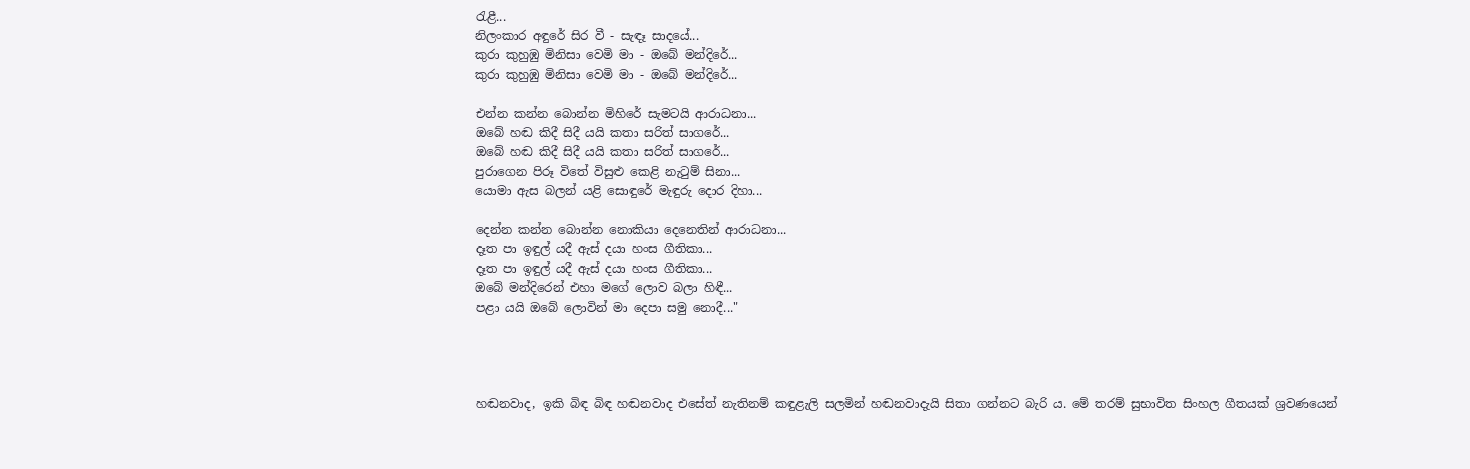රැළී...
නිලංකාර අඳුරේ සිර වී - සැඳෑ සාදයේ...
කුරා කුහුඹු මිනිසා වෙමි මා - ඔබේ මන්දිරේ...
කුරා කුහුඹු මිනිසා වෙමි මා - ඔබේ මන්දිරේ...

එන්න කන්න බොන්න මිහිරේ සැමටයි ආරාධනා...
ඔබේ හඬ කිදී සිදී යයි කතා සරිත් සාගරේ...
ඔබේ හඬ කිදී සිදී යයි කතා සරිත් සාගරේ...
පුරාගෙන පිරූ විතේ විසුළු කෙළි නැටුම් සිනා...
යොමා ඇස බලන් යළි සොඳුරේ මැඳුරු දොර දිහා...

දෙන්න කන්න බොන්න නොකියා දෙනෙතින් ආරාධනා...
දෑත පා ඉඳුල් යදී ඇස් දයා හංස ගීතිකා...
දෑත පා ඉඳුල් යදී ඇස් දයා හංස ගීතිකා...
ඔබේ මන්දිරෙන් එහා මගේ ලොව බලා හිඳී...
පළා යයි ඔබේ ලොවින් මා දෙපා සමු නොදී..."




හඬනවාද, ඉකි බිඳ බිඳ හඬනවාද එසේත් නැතිනම් කඳුළැලි සලමින් හඬනවාදැයි සිතා ගන්නට බැරි ය. මේ තරම් සුභාවිත සිංහල ගීතයක් ශ්‍රවණයෙන්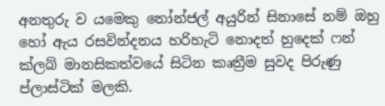අනතුරු ව යමෙකු නෝන්ජල් අයුරින් සිනාසේ නම් ඔහු හෝ ඇය රසවින්දනය හරිහැටි නොදත් හුදෙක් ෆන් ක්ලබ් මානසිකත්වයේ සිටින කෘත්‍රීම සුවද පිරුණු ප්ලාස්ටික් මලකි.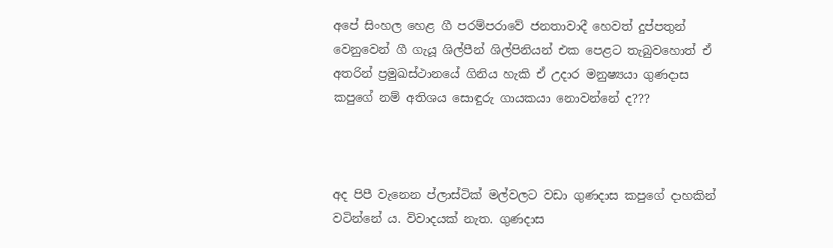අපේ සිංහල හෙළ ගී පරම්පරාවේ ජනතාවාදී හෙවත් දුප්පතුන් වෙනුවෙන් ගී ගැයූ ශිල්පීන් ශිල්පිනියන් එක පෙළට තැබුවහොත් ඒ අතරින් ප්‍රමුඛස්ථානයේ ගිනිය හැකි ඒ උදාර මනුෂ්‍යයා ගුණදාස කපුගේ නම් අතිශය සොඳුරු ගායකයා නොවන්නේ ද???



අද පිපී වැනෙන ප්ලාස්ටික් මල්වලට වඩා ගුණදාස කපුගේ දාහකින් වටින්නේ ය. විවාදයක් නැත. ගුණදාස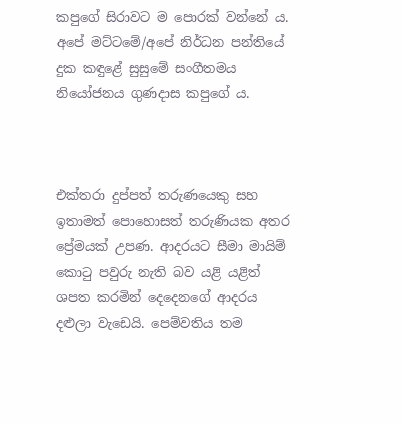කපුගේ සිරාවට ම පොරක් වන්නේ ය. අපේ මට්ටමේ/අපේ නිර්ධන පන්තියේ දුක කඳුළේ සුසුමේ සංගීතමය නියෝජනය ගුණදාස කපුගේ ය.



එක්තරා දුප්පත් තරුණයෙකු සහ ඉතාමත් පොහොසත් තරුණියක අතර ප්‍රේමයක් උපණ. ආදරයට සීමා මායිම් කොටු පවුරු නැති බව යළි යළිත් ශපත කරමින් දෙදෙනගේ ආදරය දළුලා වැඩෙයි. පෙම්වතිය තම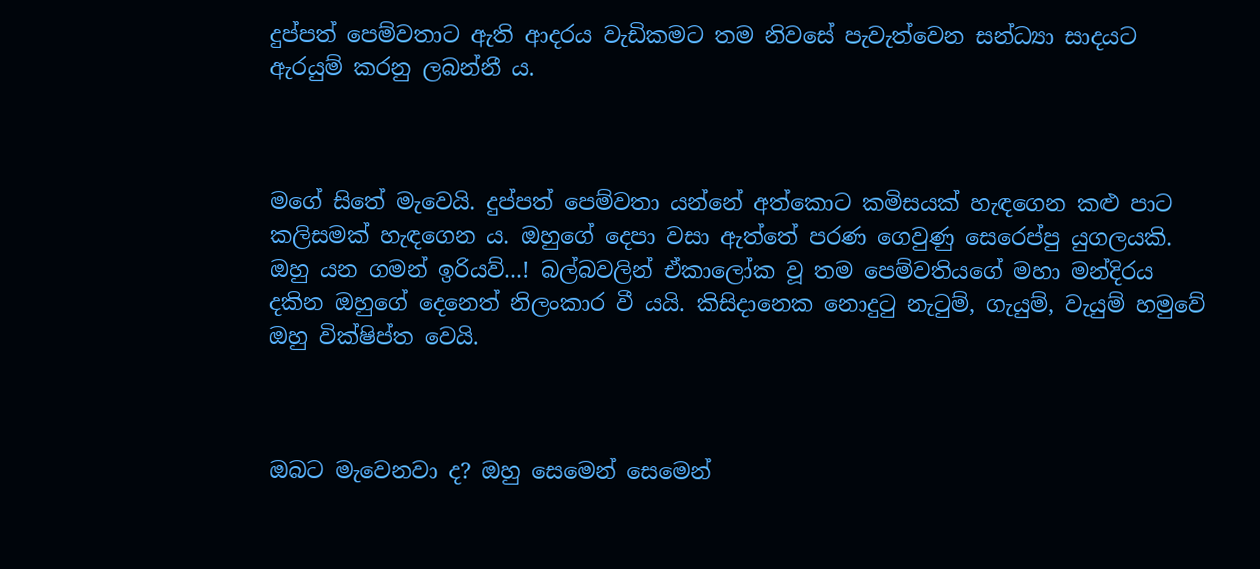දුප්පත් පෙම්වතාට ඇති ආදරය වැඩිකමට තම නිවසේ පැවැත්වෙන සන්ධ්‍යා සාදයට ඇරයුම් කරනු ලබන්නී ය.



මගේ සිතේ මැවෙයි. දුප්පත් පෙම්වතා යන්නේ අත්කොට කමිසයක් හැඳගෙන කළු පාට කලිසමක් හැඳගෙන ය. ඔහුගේ දෙපා වසා ඇත්තේ පරණ ගෙවුණු සෙරෙප්පු යුගලයකි. ඔහු යන ගමන් ඉරියව්...! බල්බවලින් ඒකාලෝක වූ තම පෙම්වතියගේ මහා මන්දිරය දකින ඔහුගේ දෙනෙත් නිලංකාර වී යයි. කිසිදානෙක නොදුටු නැටුම්, ගැයුම්, වැයුම් හමුවේ ඔහු වික්ෂිප්ත වෙයි.



ඔබට මැවෙනවා ද? ඔහු සෙමෙන් සෙමෙන්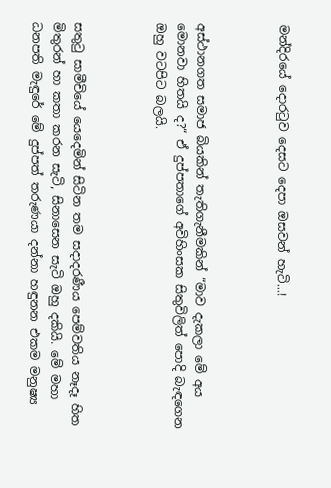මන්දිරයේ දොරටුව දෙසට දෙපා ඔසවන් හැටි...!



අස්ථානගත සමාජ බියකින් තැතිගැනීමකින් “මාව දැකලා මේ අය මොනවා හිතයි ද?“ ඒ දුප්පතාගේ අවිහිංසක සිතුවිලිත් පොදි බැඳගෙන ඔහු වටපිට බලයි.



සතුටු සාමීචියේ යෙදෙමින් සිටින තම සදාදරණීය පෙම්වතිය නෑදෑ හිත මිතුරන් හා කතා කරන සැටි, සිනාසෙන සැටි ඔහු දකියි. මේ මහා ධනපති මැඳුරේ මේ දුප්පත් තරුණයා දන්නා හඳුනන එකම මනුෂ්‍ය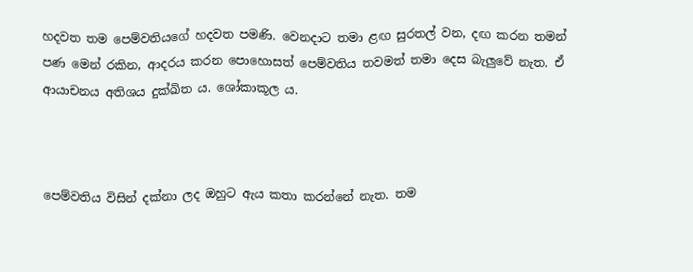හදවත තම පෙම්වතියගේ හදවත පමණි. වෙනදාට තමා ළඟ සුරතල් වන, දඟ කරන තමන් පණ මෙන් රකින, ආදරය කරන පොහොසත් පෙම්වතිය තවමත් තමා දෙස බැලුවේ නැත. ඒ ආයාචනය අතිශය දුක්ඛිත ය. ශෝකාකූල ය.



පෙම්වතිය විසින් දක්නා ලද ඔහුට ඇය කතා කරන්නේ නැත. තම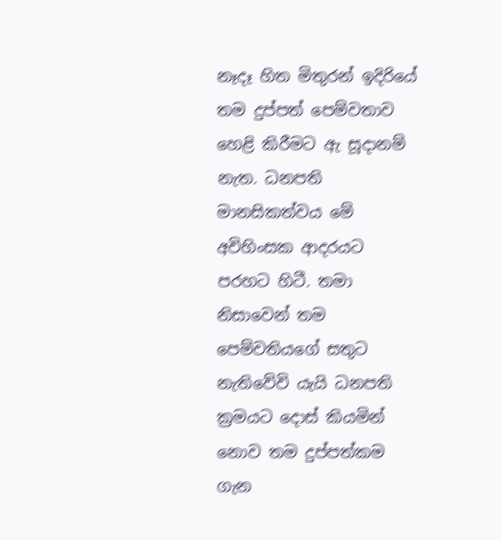නෑදෑ හිත මිතුරන් ඉදිරියේ තම දුප්පත් පෙම්වතාව හෙළි කිරීමට ඇ සූදානම් නැත. ධනපති මානසිකත්වය මේ අවිහිංසක ආදරයට පරහට හිටී. තමා නිසාවෙන් තම පෙම්වතියගේ සතුට නැතිවේවි යැයි ධනපති ක්‍රමයට දොස් කියමින් නොව තම දුප්පත්කම ගැන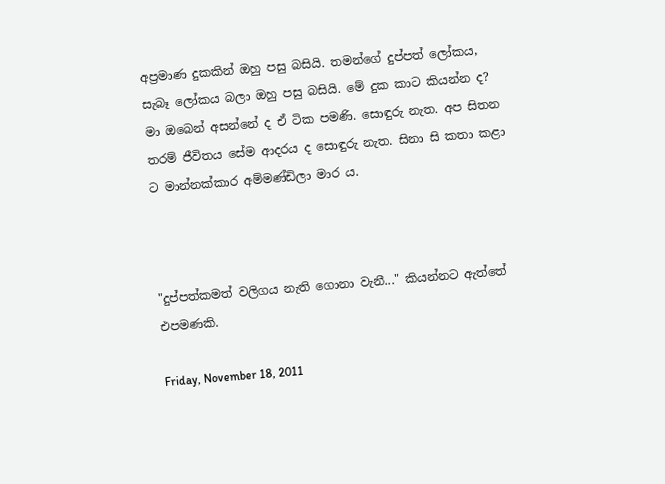අප්‍රමාණ දුකකින් ඔහු පසු බසියි. තමන්ගේ දුප්පත් ලෝකය, සැබෑ ලෝකය බලා ඔහු පසු බසියි. මේ දුක කාට කියන්න ද? මා ඔබෙන් අසන්නේ ද ඒ ටික පමණි. සොඳුරු නැත. අප සිතන තරම් ජීවිතය සේම ආදරය ද සොඳුරු නැත. සිනා සි කතා කළා ට මාන්නක්කාර අම්මණ්ඩිලා මාර ය.



"දුප්පත්කමත් වලිගය නැති ගොනා වැනී..." කියන්නට ඇත්තේ එපමණකි.

Friday, November 18, 2011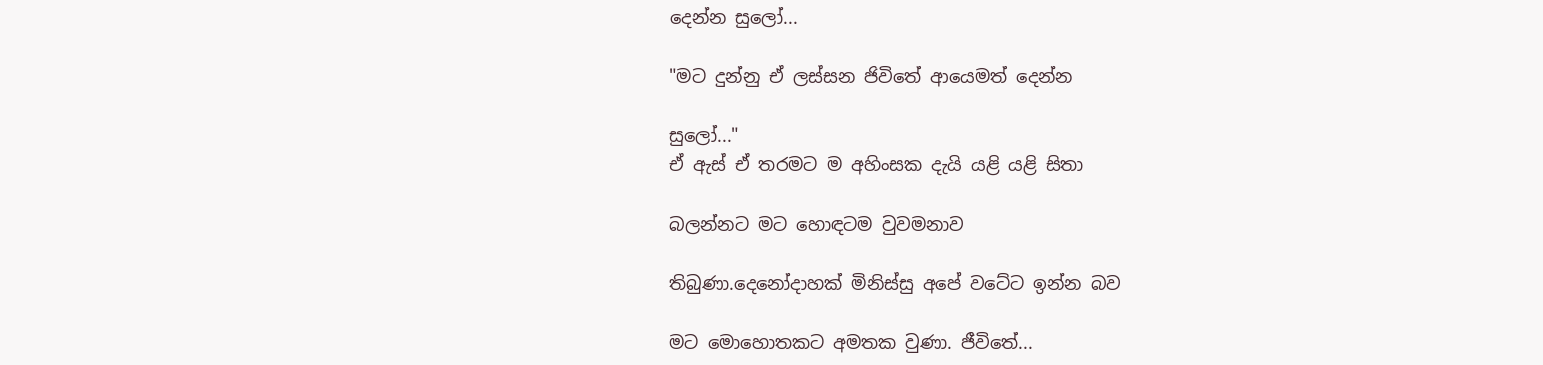දෙන්න සුලෝ...

"මට දුන්නු ඒ ලස්සන ජිවිතේ ආයෙමත් දෙන්න

සුලෝ..."
ඒ ඇස් ඒ තරමට ම අහිංසක දැයි යළි යළි සිතා

බලන්නට මට හොඳටම වුවමනාව

තිබුණා.දෙනෝදාහක් මිනිස්සු අපේ වටේට ඉන්න බව

මට මොහොතකට අමතක වුණා. ජීවිතේ...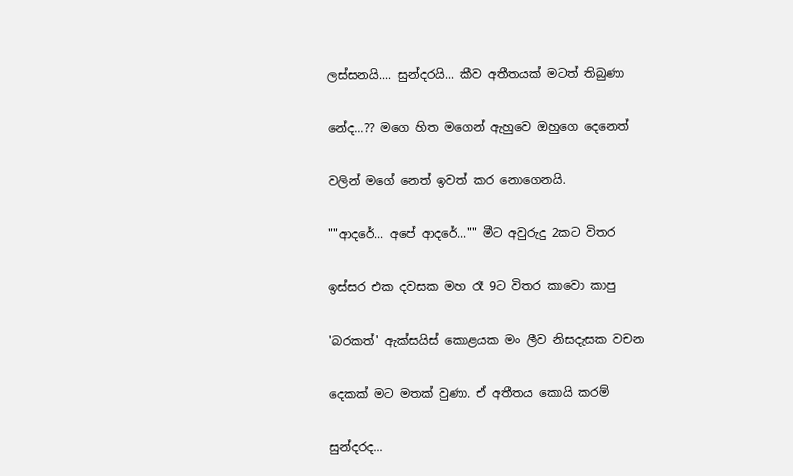ලස්සනයි.... සුන්දරයි... කීව අතීතයක් මටත් තිබුණා

නේද...?? මගෙ හිත මගෙන් ඇහුවෙ ඔහුගෙ දෙනෙත්

වලින් මගේ නෙත් ඉවත් කර නොගෙනයි.

""ආදරේ... අපේ ආදරේ..."" මීට අවුරුදු 2කට විතර

ඉස්සර එක දවසක මහ රෑ 9ට විතර කාවො කාපු

'බරකත්' ඇක්සයිස් කොළයක මං ලීව නිසදැසක වචන

දෙකක් මට මතක් වුණා. ඒ අතීතය කොයි කරම්

සුන්දරද...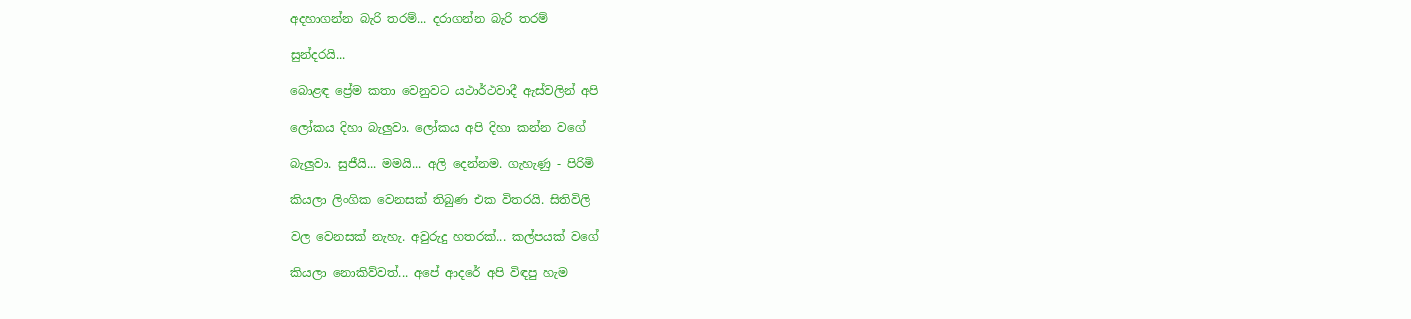අදහාගන්න බැරි තරම්... දරාගන්න බැරි තරම්

සුන්දරයි...

බොළඳ ප්‍රේම කතා වෙනුවට යථාර්ථවාදී ඇස්වලින් අපි

ලෝකය දිහා බැලුවා. ලෝකය අපි දිහා කන්න වගේ

බැලුවා. සුජීයි... මමයි... අලි දෙන්නම. ගැහැණු - පිරිමි

කියලා ලිංගික වෙනසක් තිබුණ එක විතරයි. සිතිවිලි

වල වෙනසක් නැහැ. අවුරුදු හතරක්... කල්පයක් වගේ

කියලා නොකිව්වත්... අපේ ආදරේ අපි විඳපු හැම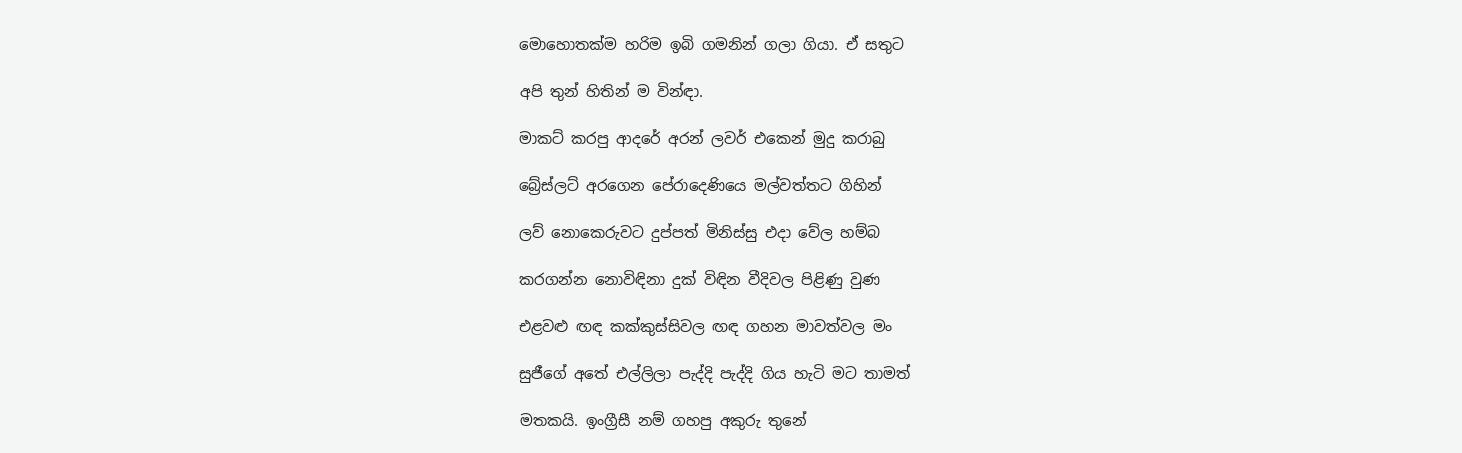මොහොතක්ම හරිම ඉබි ගමනින් ගලා ගියා. ඒ සතුට

අපි තුන් හිතින් ම වින්ඳා.

මාකට් කරපු ආදරේ අරන් ලවර් එකෙන් මුදු කරාබු

බ්‍රේස්ලට් අරගෙන පේරාදෙණියෙ මල්වත්තට ගිහින්

ලව් නොකෙරුවට දුප්පත් මිනිස්සු එදා වේල හම්බ

කරගන්න නොවිඳිනා දුක් විඳින වීදිවල පිළිණු වුණ

එළවළු ඟඳ කක්කුස්සිවල ඟඳ ගහන මාවත්වල මං

සුජීගේ අ‍තේ එල්ලිලා පැද්දි පැද්දි ගිය හැටි මට තාමත්

මතකයි. ඉංග්‍රීසී නම් ගහපු අකුරු තුනේ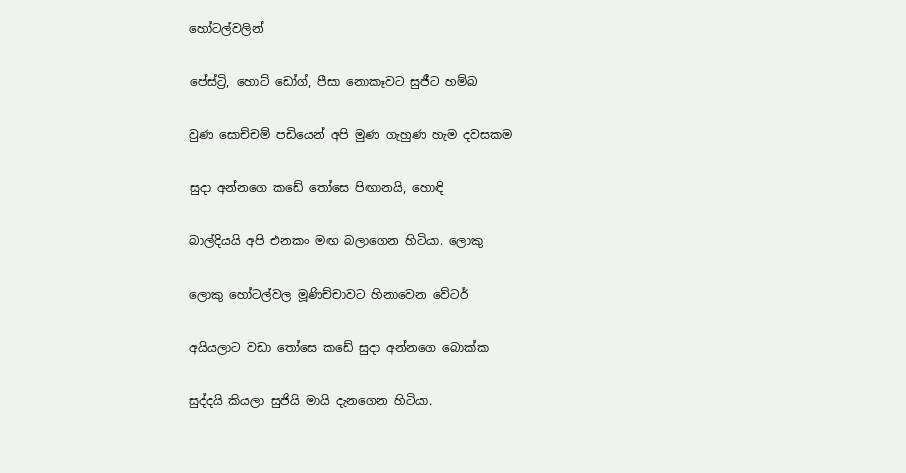හෝටල්වලින්

පේස්ට්‍රි, හොට් ‍ඩෝග්, පීසා නොකෑවට සුජීට හම්බ

වුණ සොච්චම් පඩියෙන් අපි මුණ ගැහුණ හැම දවසකම

සුදා අන්නගෙ කඩේ තෝසෙ පිඟානයි, හොඳි

බාල්දියයි අපි එනකං මඟ බලාගෙන හිටියා. ලොකු

ලොකු හෝටල්වල මූණිච්චාවට හිනාවෙන වේටර්

අයියලාට වඩා තෝසෙ කඩේ සුදා අන්නගෙ බොක්ක

සුද්දයි කියලා සුජියි මායි දැනගෙන හිටියා.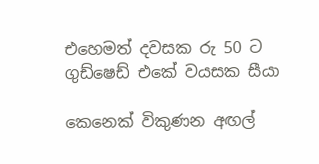එහෙමත් දවසක රු 50 ට ගුඩ්ෂෙඩ් එකේ වයසක සීයා

කෙනෙක් විකුණන අඟල්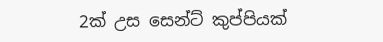2ක් උස සෙන්ට් කුප්පියක්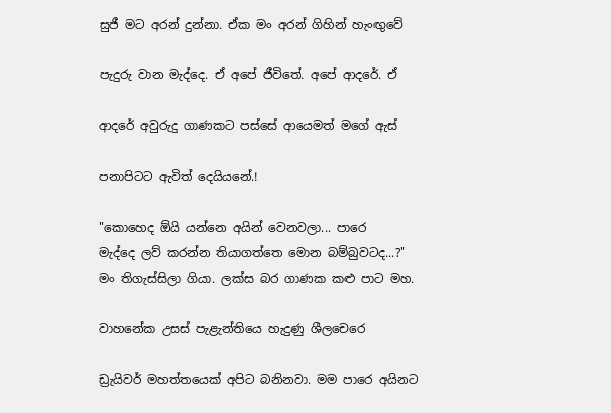සුජී මට අරන් දුන්නා. ඒක මං අරන් ගිහින් හැංඟුවේ

පැදුරු වාන මැද්දෙ. ඒ අපේ ජීවිතේ. අපේ ආදරේ. ඒ

ආදරේ අවුරුදු ගාණකට පස්සේ ආයෙමත් මගේ ඇස්

පනාපිටට ඇවිත් දෙයියනේ.!

"කොහෙද ඕයි යන්නෙ අයින් වෙනවලා... පාරෙ
මැද්දෙ ලව් කරන්න තියාගත්තෙ මොන බම්බුවටද...?"
මං තිගැස්සිලා ගියා. ලක්ස බර ගාණක කළු පාට මහ.

වාහනේක උසස් පැළැන්තියෙ හැදුණු ශීලචෙරෙ

ඩ්‍රැයිවර් මහත්තයෙක් අපි‍ට බනිනවා. මම පාරෙ අයිනට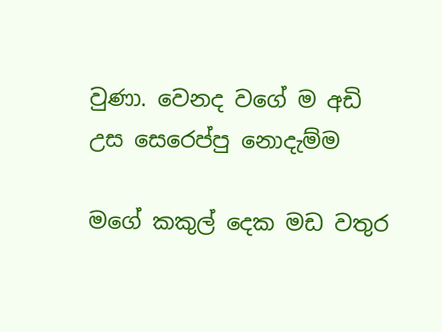වුණා. වෙනද වගේ ම අඩි උස සෙරෙප්පු නොදැම්ම

මගේ කකුල් දෙක මඩ වතුර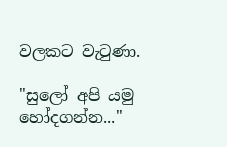වලකට වැටුණා.

"සුලෝ අපි යමු හෝදගන්න..."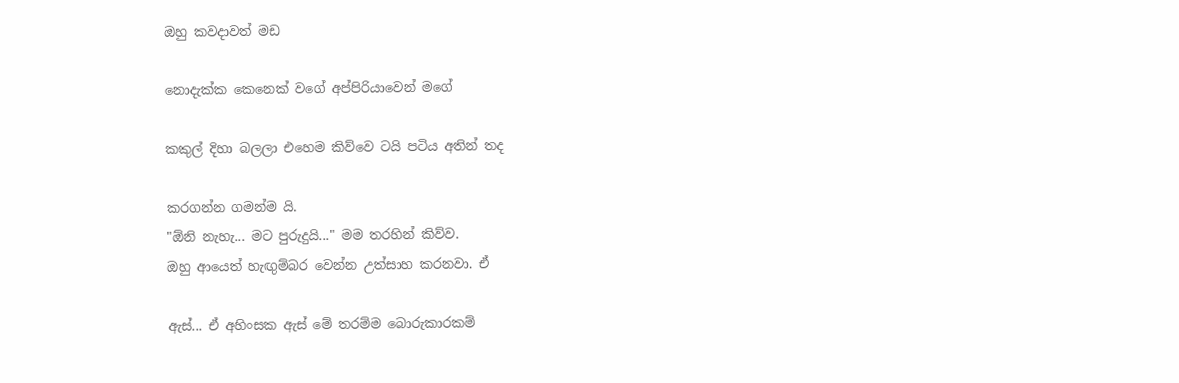ඔහු කවදාවත් මඩ

නොදැක්ක කෙනෙක් වගේ අප්පිරියාවෙන් මගේ

කකුල් දිහා බලලා එහෙම කිව්වෙ ටයි පටිය අතින් තද

කරගන්න ගමන්ම යි.
"ඕනි නැහැ... මට පුරුදුයි..." මම තරහින් කිව්ව.
ඔහු ආයෙත් හැඟුම්බර වෙන්න උත්සාහ කරනවා. ඒ

ඇස්... ඒ අහිංසක ඇස් මේ තරම්ම බොරුකාරකම්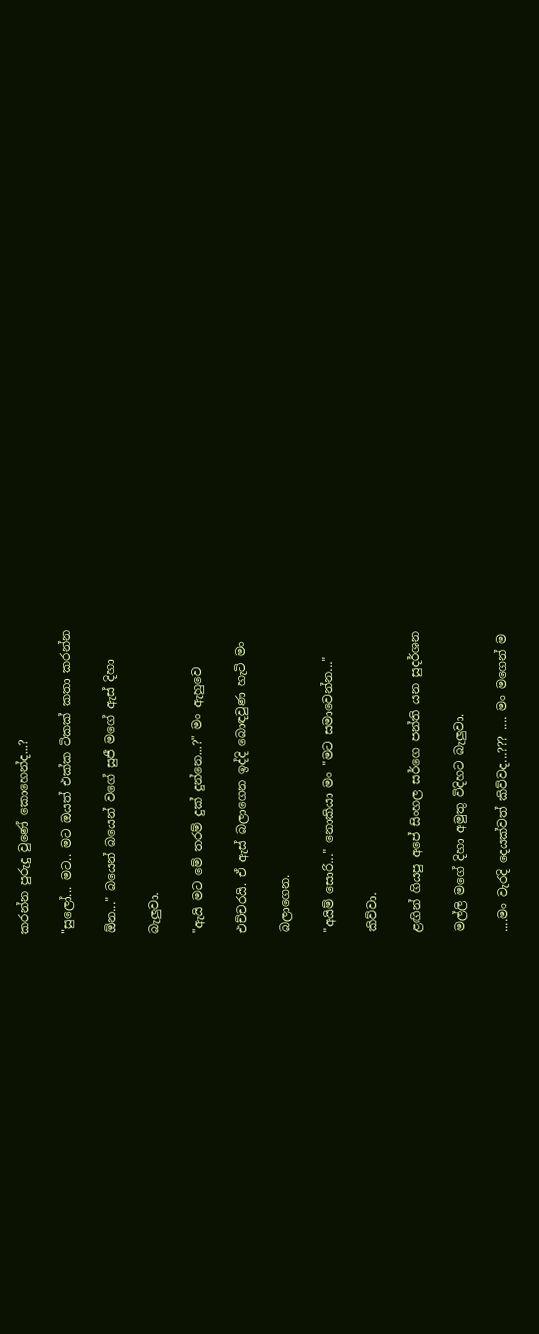කරන්න පුරුදු වුණේ කොහෙන්ද...?

"සුලෝ... මට.. මට ඔයත් එක්ක ටිකක් කතා කරන්න

ඕන..." බයෙන් බයෙන් වගේ සුජී මගේ ඇස් දිහා

බැලුවා.

"ඇයි මට මේ තරම් දුක් දුන්නෙ...?" මං ඇහුවෙ

එච්චරයි. ඒ ඇස් බලාගෙන ඉද්දි බොඳවුණ හැටි මං

බලාගෙන.

"අයිම් සොරි..." නොකියා මං "ම‍ට සමාවෙන්න..."

කිව්වා.

ළඟින් ගියපු අපේ සිංහල සර්ගෙ පන්ති යන සුදර්ශන

මල්ලි මගේ දිහා අමුතු විදිහට බැලුවා.

....මං වැරදි දෙයක්වත් කිව්වද...??? .... මං මගෙන් ම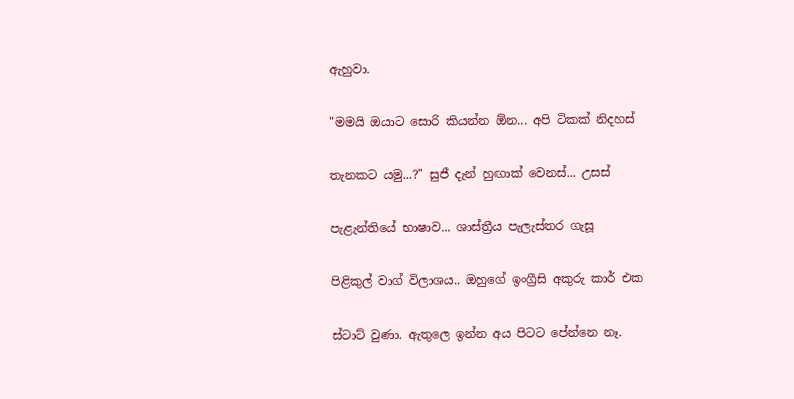ඇහුවා.

"මමයි ඔයාට සොරි කියන්න ඕන... අපි ටිකක් නිදහස්

තැනකට යමු...?" සුජී දැන් හුඟාක් වෙනස්... උසස්

පැළැන්තියේ භාෂාව... ශාස්ත්‍රීය පැලැස්තර ගැසූ

පිළිකුල් වාග් විලාශය.. ඔහුගේ ඉංග්‍රීසි අකුරු කාර් එක

ස්ටාට් වුණා. ඇතුලෙ ඉන්න අය පිටට පේන්නෙ නෑ.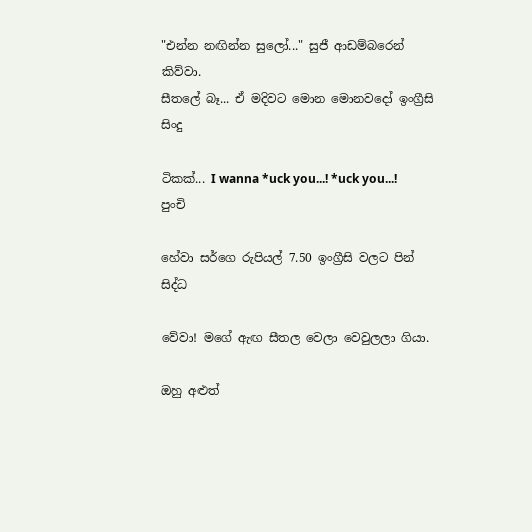"එන්න නඟින්න සුලෝ..." සුජී ආඩම්බරෙන් කිව්වා.
සීතලේ බෑ... ඒ මදිවට මොන මොනවදෝ ඉංග්‍රීසි සිංදු

ටිකක්... I wanna *uck you...! *uck you...! පුංචි

හේවා සර්ගෙ රුපියල් 7.50 ඉංග්‍රීසි වලට පින් සිද්ධ

වේවා! මගේ ඇඟ සීතල වෙලා වෙවුලලා ගියා.

ඔහු අළුත්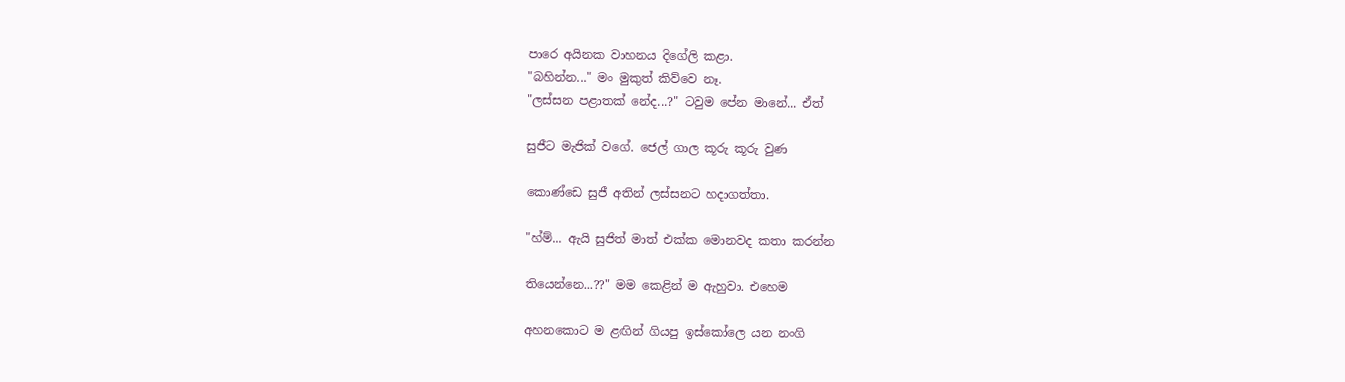පාරෙ අයිනක වාහනය දිගේලි කළා.
"බහින්න..." මං මුකුත් කිව්වෙ නෑ.
"ලස්සන පළාතක් නේද...?" ටවුම පේන මානේ... ඒත්

සුජීට මැජික් වගේ. ජෙල් ගාල කූරු කූරු වුණ

කොණ්ඩෙ සුජී අතින් ලස්සනට හදාගත්තා.

"හ්ම්... ඇයි සුජිත් මාත් එක්ක මොනවද කතා කරන්න

තියෙන්නෙ...??" මම කෙළින් ම ඇහුවා. එහෙම

අහනකොට ම ළඟින් ගියපු ඉස්කෝලෙ යන නංගි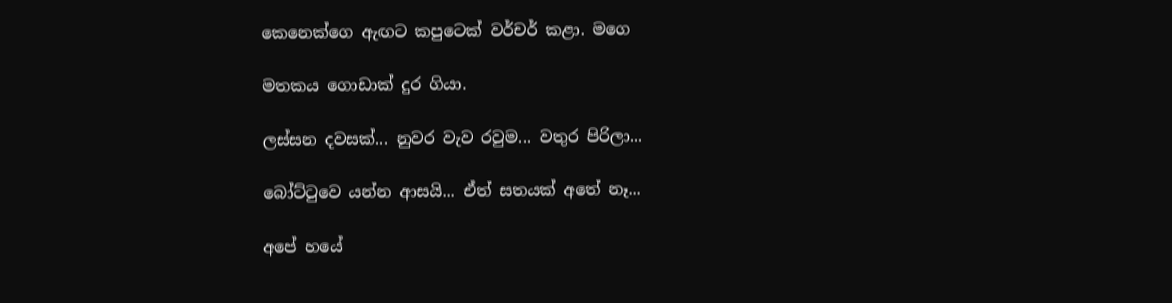කෙනෙක්ගෙ ඇඟට කපුටෙක් වර්චර් කළා. මගෙ

මතකය ගොඩාක් දුර ගියා.

ලස්සන දවසක්... නුවර වැව රවුම... වතුර පිරිලා...

බෝට්ටුවෙ යන්න ආසයි... ඒත් සතයක් අතේ නෑ...

අපේ හයේ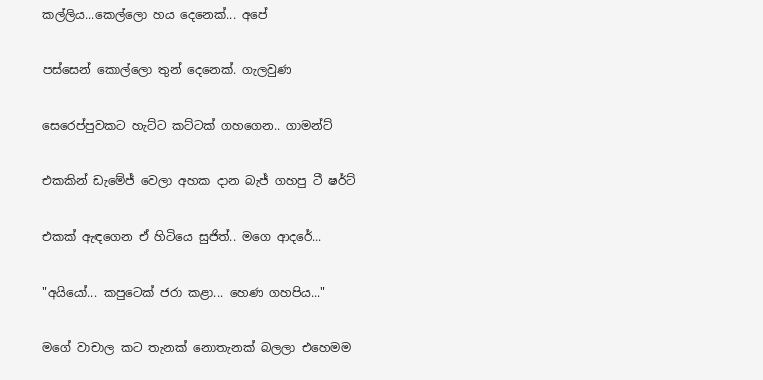කල්ලිය...කෙල්ලො හය දෙනෙක්... අපේ

පස්සෙන් කොල්ලො තුන් දෙනෙක්. ගැලවුණ

සෙරෙප්පුවකට හැට්ට කට්ටක් ගහගෙන.. ගාමන්ට්

එකකින් ඩැමේජ් වෙලා අහක දාන බැජ් ගහපු ටී ෂර්ට්

එකක් ඇඳගෙන ඒ හිටියෙ සුජිත්.. මගෙ ආදරේ...

"අයියෝ... කපුටෙක් ජරා කළා... හෙණ ගහපිය..."

මගේ වාචාල කට තැනක් නොතැනක් බලලා එහෙමම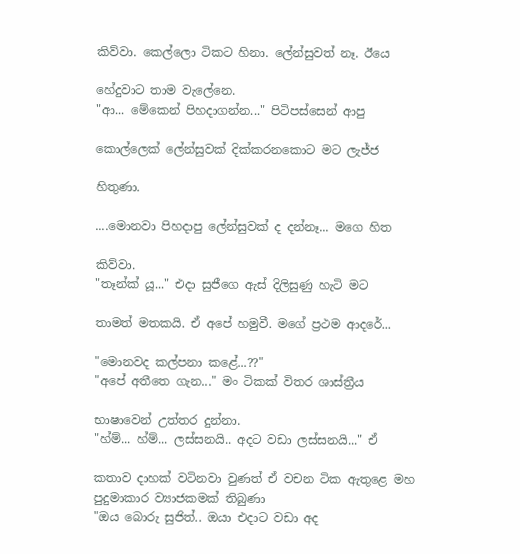කිව්වා. කෙල්ලො ටිකට හිනා. ලේන්සුවත් නෑ. ඊයෙ

හේදුවාට තාම වැලේනෙ.
"ආ... මේකෙන් පිහදාගන්න..." පිටිපස්සෙන් ආපු

කොල්ලෙක් ලේන්සුවක් දික්කරනකොට මට ලැජ්ජ

හිතුණා.

....මොනවා පිහදාපු ලේන්සුවක් ද දන්නෑ... මගෙ හිත

කිව්වා.
"තෑන්ක් යූ..." එදා සුජීගෙ ඇස් දිලිසුණු හැටි මට

තාමත් මතකයි. ඒ අපේ හමුවී. මගේ ප්‍රථම ආදරේ...

"මොනවද කල්පනා කළේ...??"
"අපේ අතීතෙ ගැන..." මං ටිකක් විතර ශාස්ත්‍රීය

භාෂාවෙන් උත්තර දුන්නා.
"හ්ම්... හ්ම්... ලස්සනයි.. අදට වඩා ලස්සනයි..." ඒ

කතාව දාහක් වටිනවා වුණත් ඒ වචන ටික ඇතුළෙ මහ
පුදුමාකාර ව්‍යාජකමක් තිබුණා
"ඔය බොරු සුජිත්.. ඔයා එදාට වඩා අද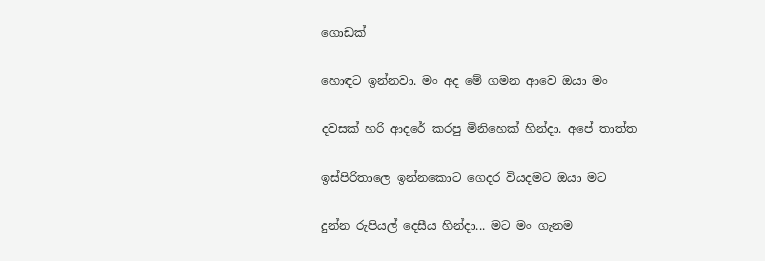ගොඩක්

හොඳට ඉන්නවා. මං අද මේ ගමන ආවෙ ඔයා මං

දවසක් හරි ආදරේ කරපු මිනිහෙක් හින්දා. අපේ තාත්ත

ඉස්පිරිතාලෙ ඉන්නකොට‍ ගෙදර වියදමට ඔයා මට

දුන්න රුපියල් දෙසීය හින්දා... මට මං ගැනම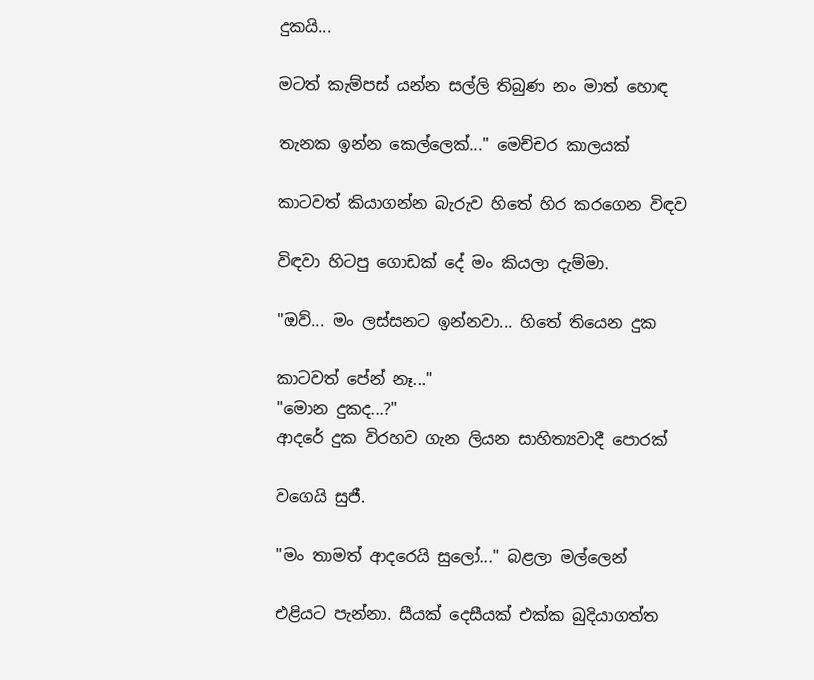දුකයි...

මටත් කැම්පස් යන්න සල්ලි තිබුණ නං මාත් හොඳ

තැනක ඉන්න කෙල්ලෙක්..." මෙච්චර කාලයක්

කාටවත් කියාගන්න බැරුව හිතේ හිර කරගෙන විඳව

විඳවා හිටපු ගොඩක් දේ මං කියලා දැම්මා.

"ඔව්... මං ලස්සනට ඉන්නවා... හිතේ තියෙන දුක

කාටවත් පේන් ‍නෑ..."
"මොන දුකද...?"
ආදරේ දුක විරහව ගැන ලියන සාහිත්‍යවාදී පොරක්

වගෙයි සුජී.

"මං තාමත් ආදරෙයි සුලෝ..." බළලා මල්ලෙන්

එළියට‍ පැන්නා. සීයක් දෙසීයක් එක්ක බුදියාගත්ත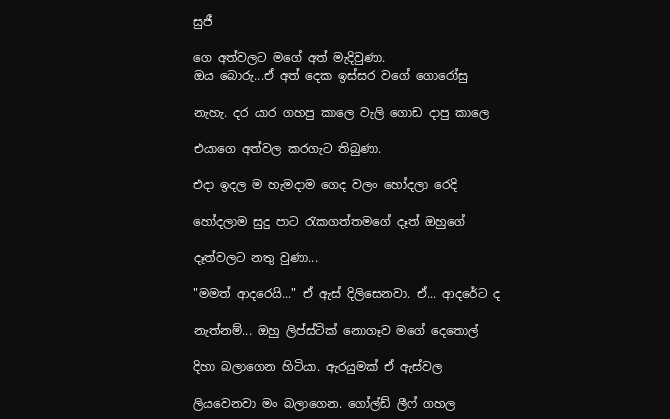සුජී

ගෙ අත්වලට මගේ අත් මැදිවුණා.
ඔය බොරු...ඒ අත් දෙක ඉස්සර වගේ ගොරෝසු

නැහැ. දර යාර ගහපු කාලෙ වැලි ගොඩ දාපු කාලෙ

එයාගෙ අත්වල කරගැට තිබුණා.

එදා ඉදල ම හැමදාම ගෙද වලං හෝදලා රෙදි

හෝදලාම සුදු පාට රැකගත්තමගේ දෑත් ඔහුගේ

දෑත්වලට නතු වුණා...

"මමත් ආදරෙයි..." ඒ ඇස් දිලිසෙනවා. ඒ... ආදරේට ද

නැත්නම්... ඔහු ලිප්ස්ටික් නොගෑව මගේ දෙතොල්

දිහා බලාගෙන හිටියා. ඇරයුමක් ඒ ඇස්වල

ලියවෙනවා මං බලාගෙන. ගෝල්ඩ් ලීෆ් ගහල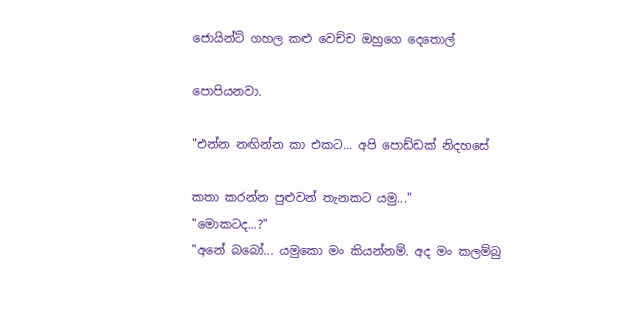ජොයින්ට් ගහල කළු වෙච්ච ඔහුගෙ දෙතොල්

පොපියනවා.

"එන්න නඟින්න කා එකට... අපි පොඩ්ඩක් නිදහසේ

කතා කරන්න පුළුවන් තැනකට යමු..."
"මොකටද...?"
"අනේ බබෝ... යමුකො මං කියන්නම්. අද මං කලම්බු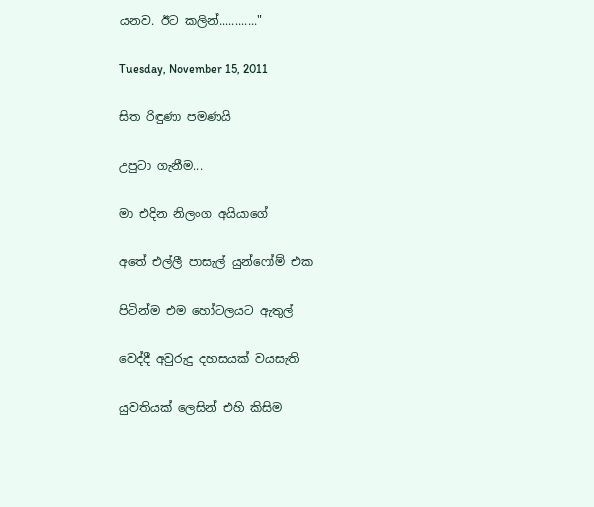යනව. ඊට කලින්............"

Tuesday, November 15, 2011

සිත රිඳුණා පමණයි

උපුටා ගැනීම...

මා එදින නිලංග අයියාගේ

අතේ එල්ලී පාසැල් යුන්ෆෝම් එක

පිටින්ම එම හෝටලයට ඇතුල්

වෙද්දී අවුරුදු දහසයක් වයසැති

යුවතියක් ලෙසින් එහි කිසිම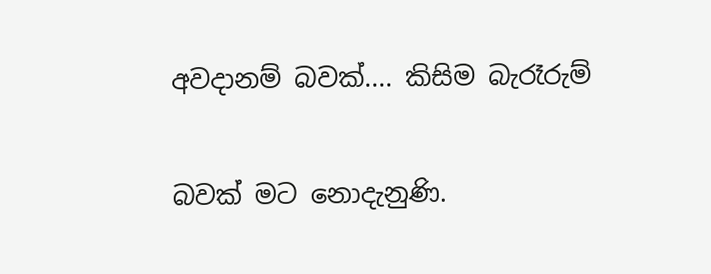අවදානම් බවක්.... කිසිම බැරෑරුම්

බවක් මට නොදැනුණි.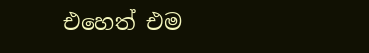එහෙත් එම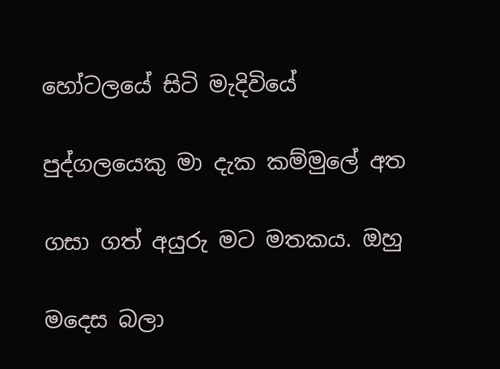හෝටලයේ සිටි මැදිවියේ

පුද්ගලයෙකු මා දැක කම්මුලේ අත

ගසා ගත් අයුරු මට මතකය. ඔහු

මදෙස බලා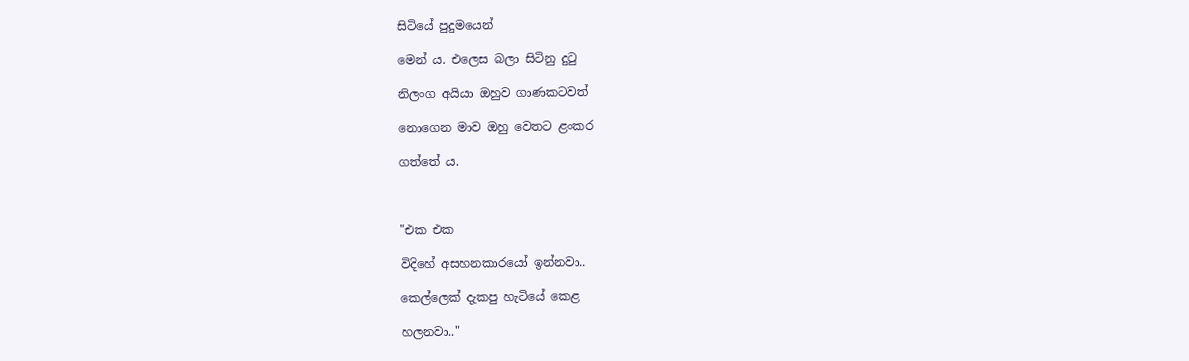සිටියේ පුදුමයෙන්

මෙන් ය. එලෙස බලා සිටිනු දුටු

නිලංග අයියා ඔහුව ගාණකටවත්

නොගෙන මාව ඔහු වෙතට ළංකර

ගත්තේ ය.



"එක එක

විදිහේ අසහනකාරයෝ ඉන්නවා..

කෙල්ලෙක් දැකපු හැටියේ කෙළ

හලනවා.."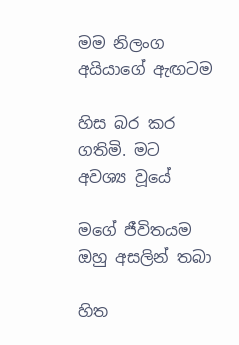මම නිලංග අයියාගේ ඇඟටම

හිස බර කර ගතිමි. මට අවශ්‍ය වූයේ

මගේ ජීවිතයම ඔහු අසලින් තබා

හිත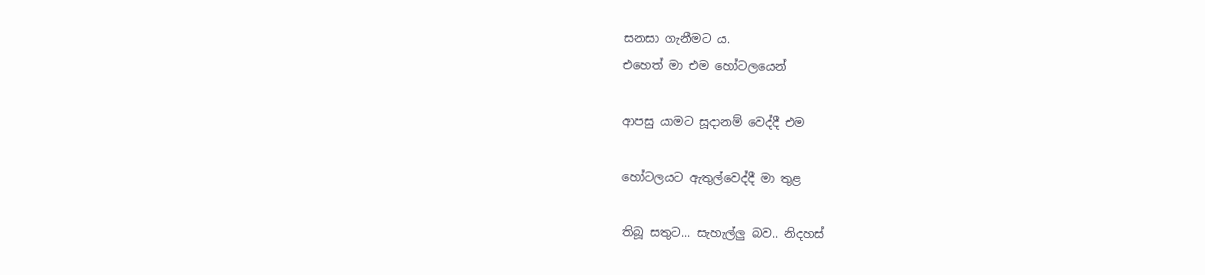සනසා ගැනීමට ය.
එහෙත් මා එම හෝටලයෙන්

ආපසු යාමට සූදානම් වෙද්දී එම

හෝටලයට ඇතුල්වෙද්දී මා තුළ

තිබූ සතුට... සැහැල්ලු බව.. නිදහස්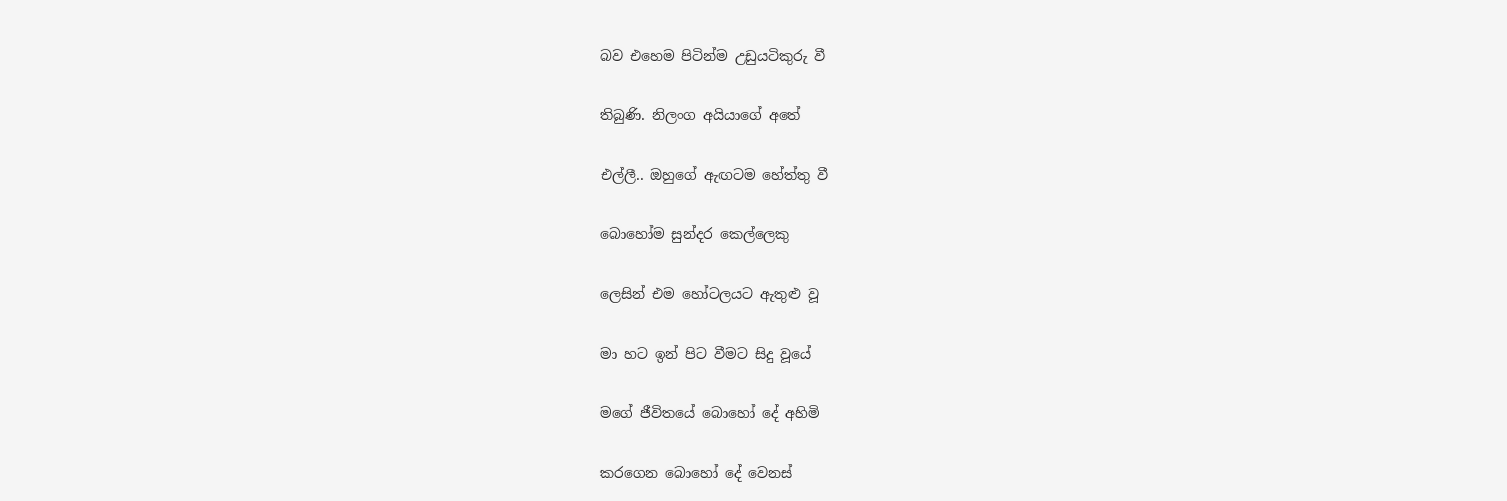බව එහෙම පිටින්ම උඩුයටිකුරු වී

තිබුණි. නිලංග අයියාගේ අතේ

එල්ලී.. ඔහුගේ ඇඟටම හේත්තු වී

බොහෝම සුන්දර කෙල්ලෙකු

ලෙසින් එම හෝටලයට ඇතුළු වූ

මා හට ඉන් පිට වීමට සිදු වූයේ

මගේ ජීවිතයේ බොහෝ දේ අහිමි

කරගෙන බොහෝ දේ වෙනස්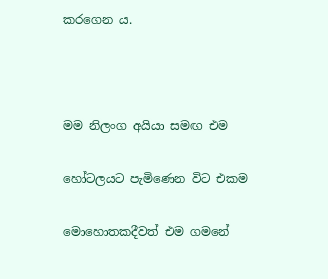කරගෙන ය.



මම නිලංග අයියා සමඟ එම

හෝටලයට පැමිණෙන විට එකම

මොහොතකදීවත් එම ගමනේ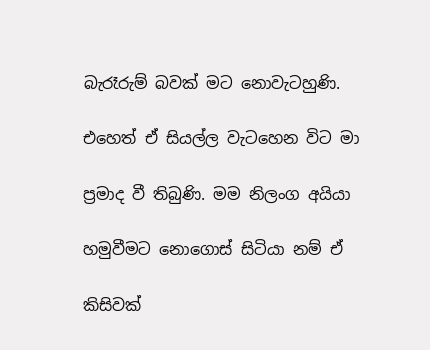බැරෑරුම් බවක් මට නොවැටහුණි.

එහෙත් ඒ සියල්ල වැටහෙන විට මා

ප්‍රමාද වී තිබුණි. මම නිලංග අයියා

හමුවීමට නොගොස් සිටියා නම් ඒ

කිසිවක්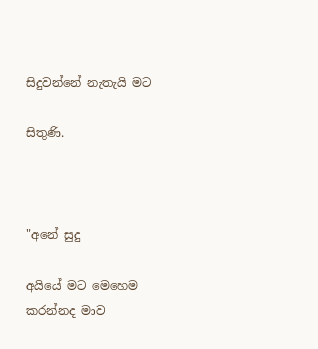සිදුවන්නේ නැතැයි මට

සිතුණි.



"අනේ සුදු

අයියේ මට මෙහෙම කරන්නද මාව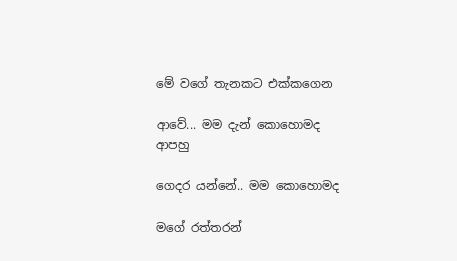මේ වගේ තැනකට එක්කගෙන

ආවේ... මම දැන් කොහොමද ආපහු

ගෙදර යන්නේ.. මම කොහොමද

මගේ රත්තරන්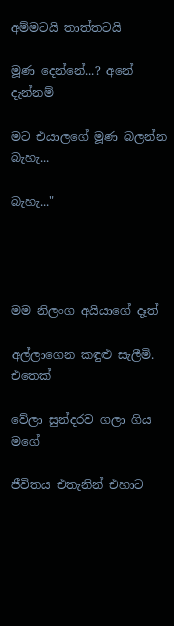අම්මටයි තාත්තටයි

මූණ දෙන්නේ...? අනේ දැන්නම්

මට එයාලගේ මූණ බලන්න බැහැ...

බැහැ..."




මම නිලංග අයියාගේ දෑත්

අල්ලාගෙන කඳුළු සැලීමි. එතෙක්

වේලා සුන්දරව ගලා ගිය මගේ

ජීවිතය එතැනින් එහාට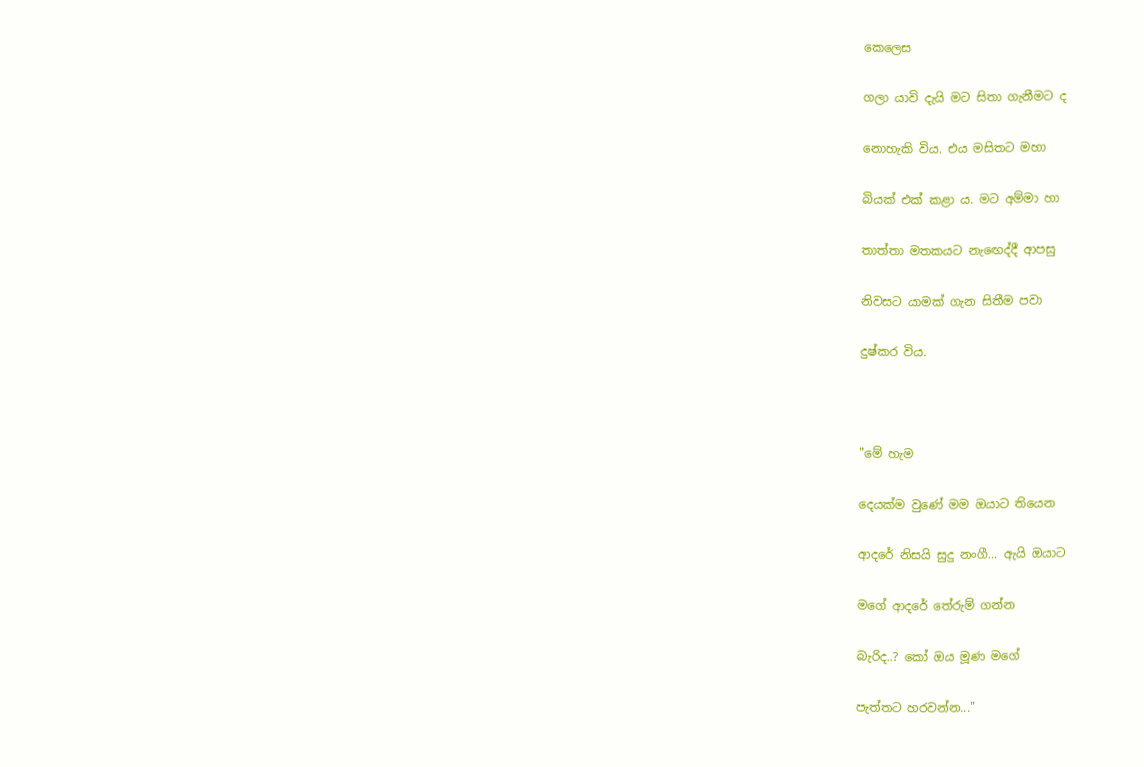කෙලෙස

ගලා යාවි දැයි මට සිතා ගැනීමට ද

නොහැකි විය. එය මසිතට මහා

බියක් එක් කළා ය. මට අම්මා හා

තාත්තා මතකයට නැඟෙද්දී ආපසු

නිවසට යාමක් ගැන සිතීම පවා

දුෂ්කර විය.



"මේ හැම

දෙයක්ම වුණේ මම ඔයාට තියෙන

ආදරේ නිසයි සුදු නංගී... ඇයි ඔයාට

මගේ ආදරේ තේරුම් ගන්න

බැරිද..? කෝ ඔය මූණ මගේ

පැත්තට හරවන්න..."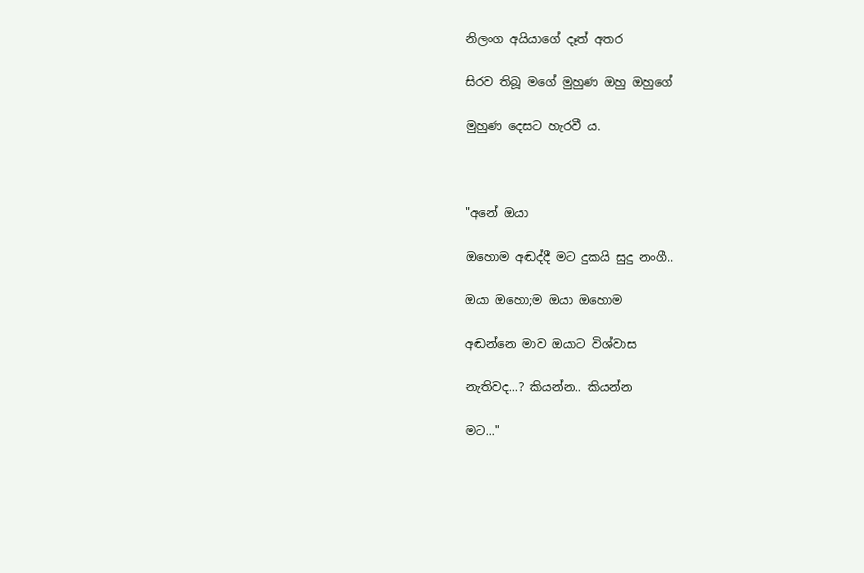නිලංග අයියාගේ දෑත් අතර

සිරව තිබූ මගේ මුහුණ ඔහු ඔහුගේ

මුහුණ දෙසට හැරවී ය.



"අනේ ඔයා

ඔහොම අඬද්දී මට දුකයි සුදු නංගී..

ඔයා ඔහො;ම ඔයා ඔහොම

අඬන්නෙ මාව ඔයාට විශ්වාස

නැතිවද...? කියන්න.. කියන්න

මට..."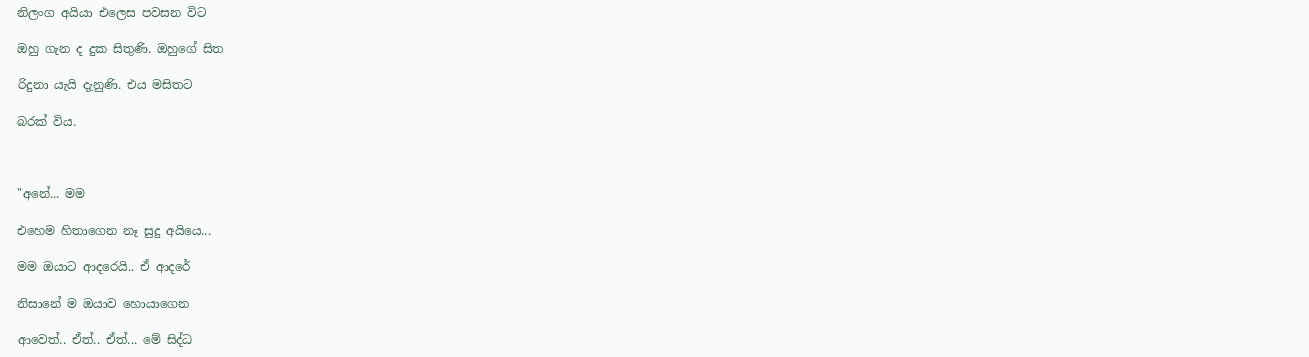නිලංග අයියා එලෙස පවසන විට

ඔහු ගැන ද දුක සිතුණි. ඔහුගේ සිත

රිදුනා යැයි දැනුණි. එය මසිතට

බරක් විය.



"අනේ... මම

එහෙම හිතාගෙන නෑ සුදු අයියෙ...

මම ඔයාට ආදරෙයි.. ඒ ආදරේ

නිසානේ ම ඔයාව හොයාගෙන

ආවෙත්.. ඒත්.. ඒත්... මේ සිද්ධ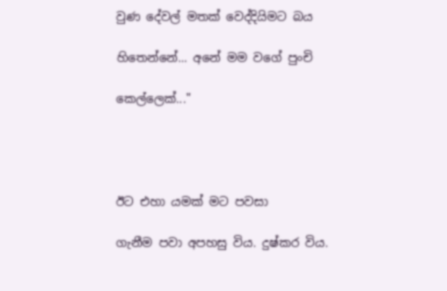වුණ දේවල් මතක් වෙද්දියිමට බය

හිතෙන්නේ... අනේ මම වගේ පුංචි

කෙල්ලෙක්..."




ඊට එහා යමක් මට පවසා

ගැනීම පවා අපහසු විය. දුෂ්කර විය.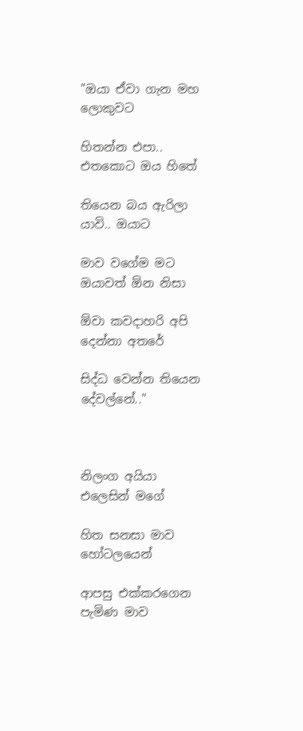"ඔයා ඒවා ගැන මහ ලොකුවට

හිතන්න එපා.. එතකොට ඔය හිතේ

තියෙන බය ඇරිලා යාවි.. ඔයාට

මාව වගේම මට ඔයාවත් ඕන නිසා

ඕවා කවදාහරි අපි දෙන්නා අතරේ

සිද්ධ වෙන්න තියෙන දේවල්නේ.."



නිලංග අයියා එලෙසින් මගේ

හිත සනසා මාව හෝටලයෙන්

ආපසු එක්කරගෙන පැමිණ මාව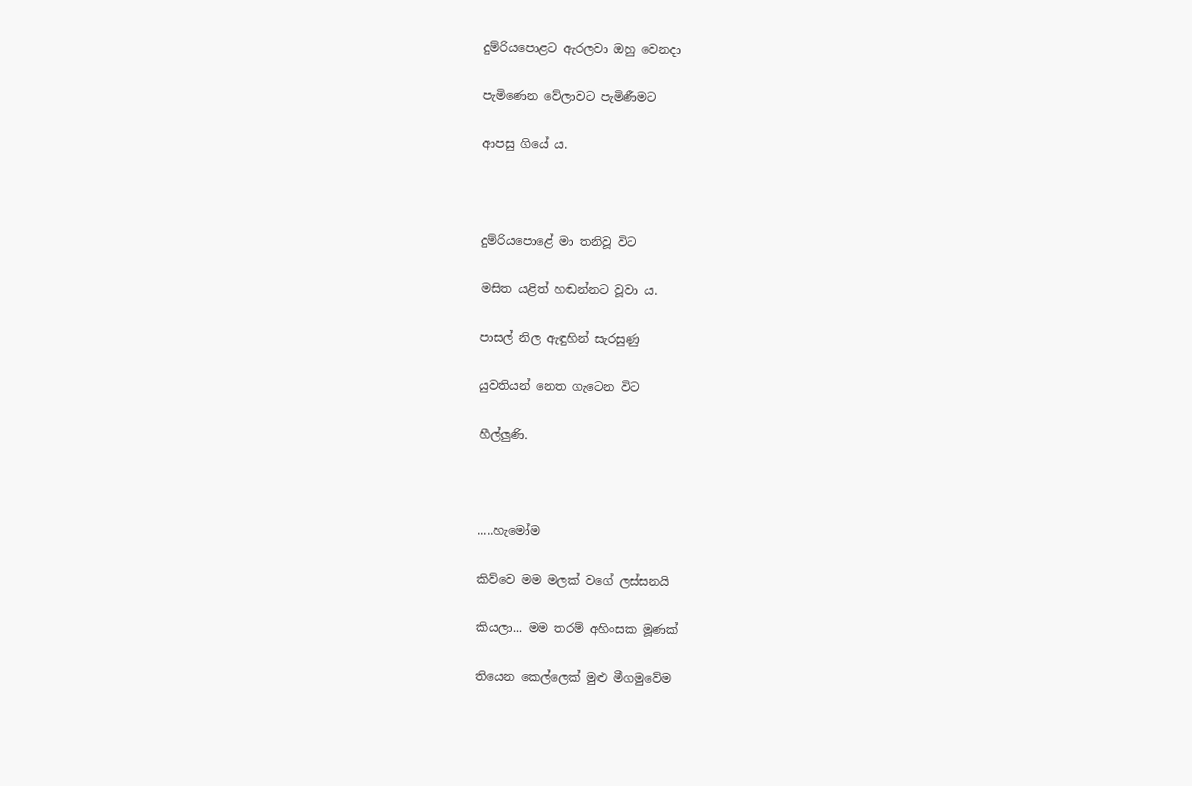දුම්රියපොළට ඇරලවා ඔහු වෙනදා

පැමිණෙන වේලාවට පැමිණීමට

ආපසු ගියේ ය.



දුම්රියපොළේ මා‍ තනිවූ විට

මසිත යළිත් හඬන්නට වූවා ය.

පාසල් නිල ඇඳුහින් සැරසුණු

යුවතියන් නෙත ගැටෙන විට

හීල්ලුණි.



.....හැමෝම

කිව්වෙ මම මලක් වගේ ලස්සනයි

කියලා... මම තරම් අහිංසක මූණක්

තියෙන කෙල්ලෙක් මුළු මීගමුවේම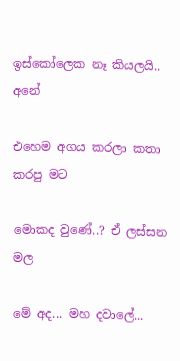ඉස්කෝලෙක නෑ කියලයි.. අනේ

එහෙම අගය කරලා කතා කරපු මට

මොකද වුණේ..? ඒ ලස්සන මල

මේ අද... මහ දවාලේ...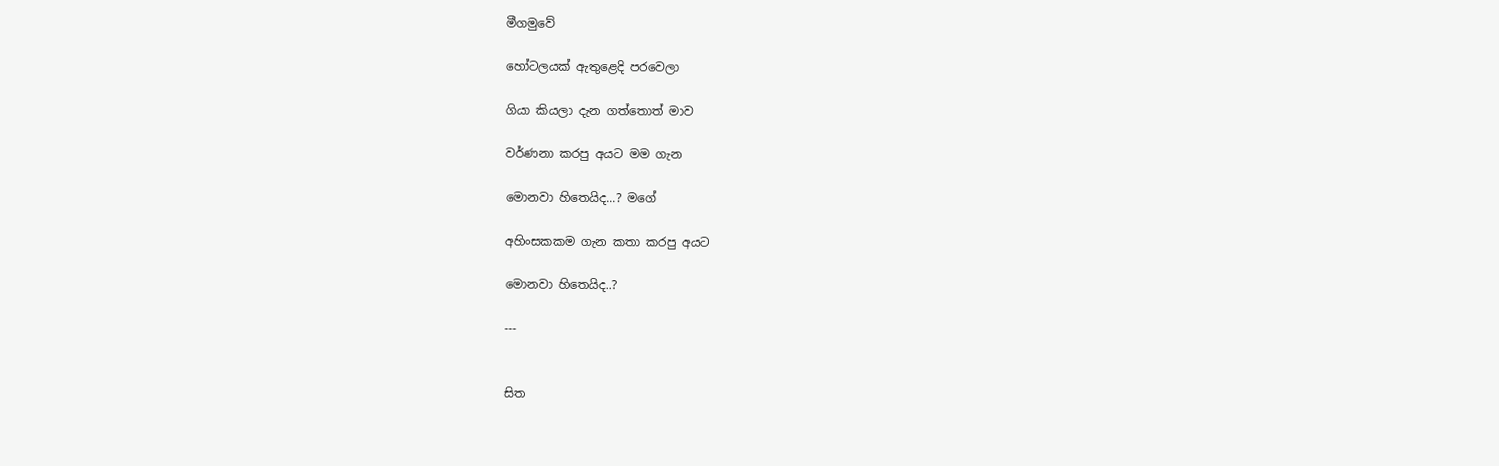මීගමුවේ

හෝටලයක් ඇතුළෙදි පරවෙලා

ගියා කියලා දැන ගත්තොත් මාව

වර්ණනා කරපු අයට මම ගැන

මොනවා හිතෙයිද...? මගේ

අහිංසකකම ගැන කතා කරපු අයට

මොනවා හිතෙයිද..?

---


සිත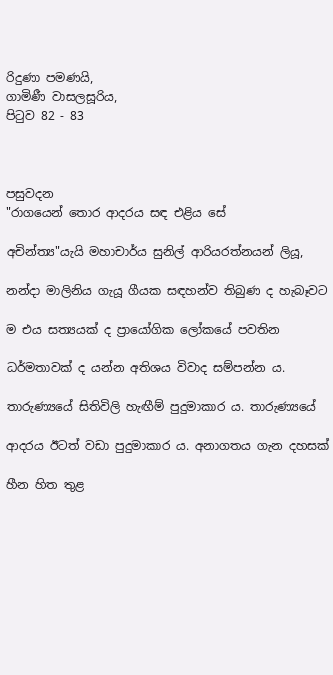රිදුණා පමණයි,
ගාමිණී වාසලසූරිය,
පිටුව 82 - 83



පසුවදන
"රාගයෙන් තොර ආදරය සඳ එළිය සේ

අචින්ත්‍ය"යැයි මහාචාර්ය සුනිල් ආරියරත්නයන් ලියූ,

නන්දා මාලිනිය ගැයූ ගීයක සඳහන්ව තිබුණ ද හැබෑවට

ම එය සත්‍යයක් ද ප්‍රායෝගික ලෝකයේ පවතින

ධර්මතාවක් ද යන්න අතිශය විවාද සම්පන්න ය.

තාරුණ්‍යයේ සිතිවිලි හැඟීම් පුදුමාකාර ය. තාරුණ්‍යයේ

ආදරය ඊටත් වඩා පුදුමාකාර ය. අනාගතය ගැන දහසක්

හීන හිත තුළ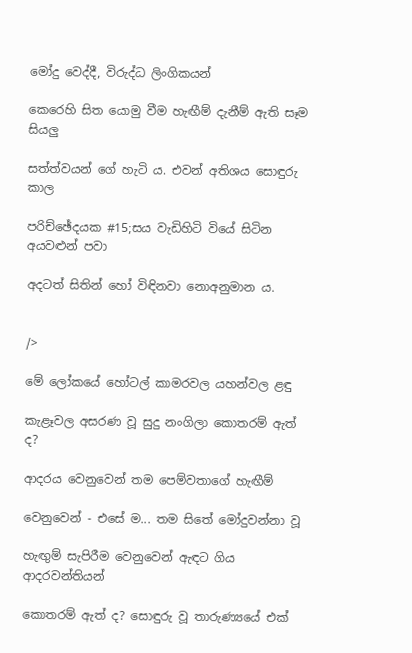මෝදු වෙද්දී, විරුද්ධ ලිංගිකයන්

කෙරෙහි සිත යොමු වීම හැඟීම් දැනීම් ඇති සෑම සියලු

සත්ත්වයන් ගේ හැටි ය. එවන් අතිශය සොඳුරු කාල

පරිච්ඡේදයක #15;සය වැඩිහිටි වියේ සිටින අයවළුන් පවා

අදටත් සිතින් හෝ විඳිනවා නොඅනුමාන ය.


/>

මේ ලෝකයේ හෝටල් කාමරවල යහන්වල ළඳු

කැළෑවල අසරණ වූ සුදු නංගිලා කොතරම් ඇත් ද?

ආදරය වෙනුවෙන් තම පෙම්වතාගේ හැඟීම්

වෙනුවෙන් - එසේ ම... තම සිතේ මෝදුවන්නා වූ

හැඟුම් සැපිරීම වෙනුවෙන් ඇඳට ගිය ආදරවන්තියන්

කොතරම් ඇත් ද? සොඳුරු වූ තාරුණ්‍යයේ එක්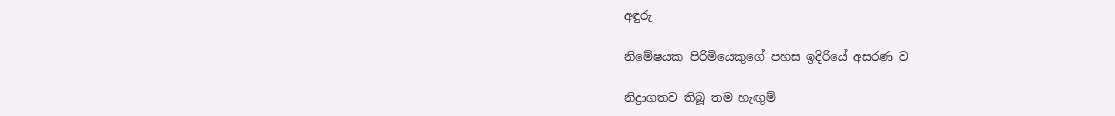අඳුරු

නිමේෂයක පිරිමියෙකුගේ පහස ඉදිරියේ අසරණ ව

නිද්‍රාගතව තිබූ තම හැඟුම්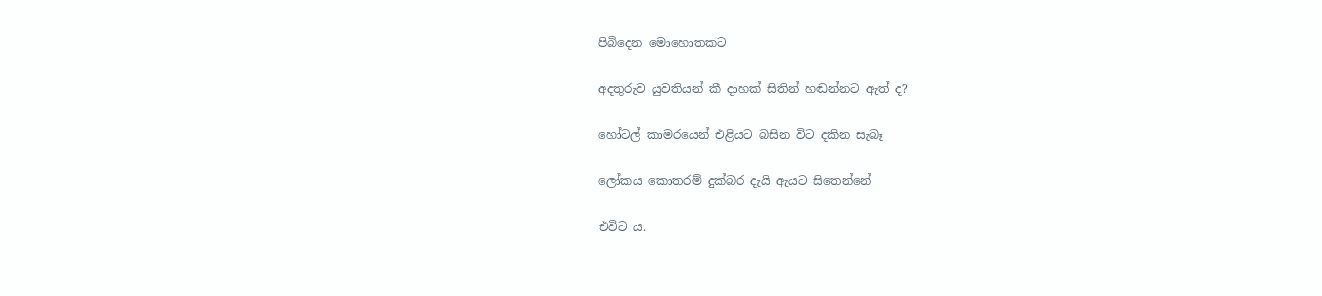පිබිදෙන මොහොතකට

අදතුරුව යුවතියන් කී දාහක් සිතින් හඬන්නට ඇත් ද?

හෝටල් කාමරයෙන් එළියට බසින විට දකින සැබෑ

ලෝකය කොතරම් දුක්බර දැයි ඇයට සිතෙන්නේ

එවිට ය.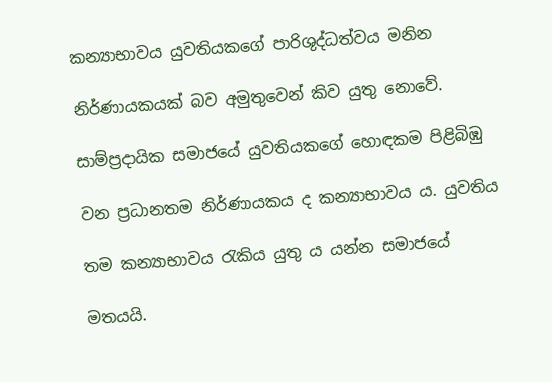කන්‍යාභාවය යුවතියකගේ පාරිශුද්ධත්වය මනින

නිර්ණායකයක් ‍බව අමුතුවෙන් කිව යුතු නොවේ.

සාම්ප්‍රදායික සමාජයේ යුවතියකගේ හොඳකම පිළිබිඹු

වන ප්‍රධානතම නිර්ණායකය ද කන්‍යාභාවය ය. යුවතිය

තම කන්‍යාභාවය රැකිය යුතු ය යන්න සමාජයේ

මතයයි.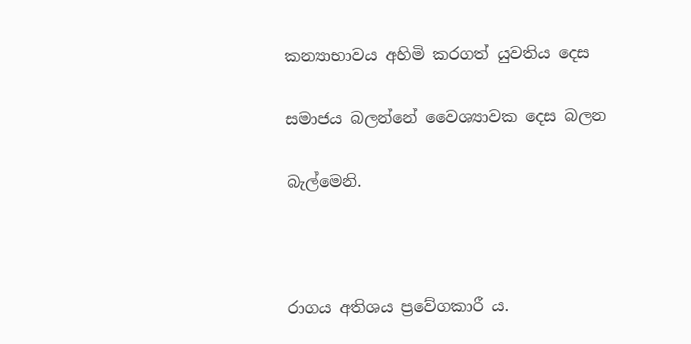කන්‍යාභාවය අහිමි කරගත් යුවතිය දෙස

සමාජය බලන්නේ වෛශ්‍යාවක දෙස බලන

බැල්මෙනි.



රාගය අතිශය ප්‍රවේගකාරී ය.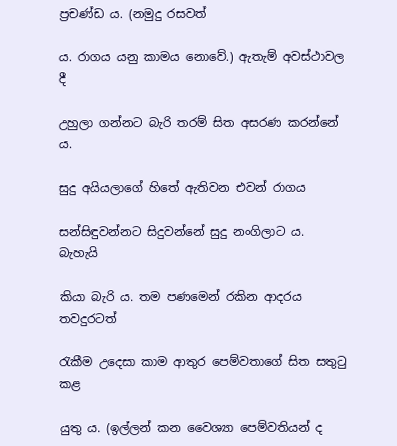ප්‍රචණ්ඩ ය. (නමුදු රසවත්

ය. රාගය යනු කාමය නොවේ.) ඇතැම් අවස්ථාවල දී

උහුලා ගන්නට බැරි තරම් සිත අසරණ කරන්නේ ය.

සුදු අයියලාගේ හිතේ ඇතිවන එවන් රාගය

සන්සිඳුවන්නට සිදුවන්නේ සුදු නංගිලාට ය. බැහැයි

කියා බැරි ය. තම පණමෙන් රකින ආදරය තවදුරටත්

රැකීම උදෙසා කාම ආතුර පෙම්වතාගේ සිත සතුටු කළ

යුතු ය. (ඉල්ලන් කන වෛශ්‍යා පෙම්වතියන් ද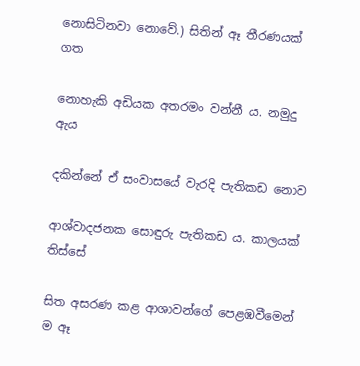නොසිටිනවා නොවේ.) සිතින් ඈ තීරණයක් ගත

නොහැකි අඩියක අතරමං වන්නී ය. නමුදු ඇය

දකින්නේ ඒ සංවාසයේ වැරදි පැතිකඩ නොව

ආශ්වාදජනක සොඳුරු පැතිකඩ ය. කාලයක් තිස්සේ

සිත අසරණ කළ ආශාවන්ගේ පෙළඹවීමෙන් ම ඈ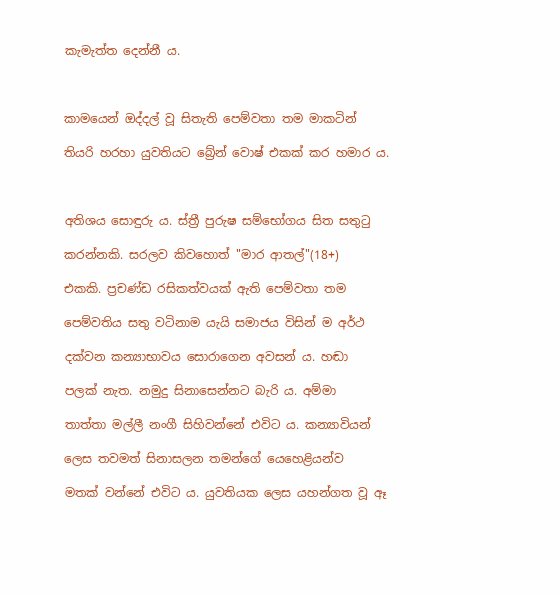කැමැත්ත දෙන්නී ය.



කාමයෙන් ඔද්දල් වූ සිතැති පෙම්වතා තම මාකටින්

තියරි හරහා යුවතියට බ්‍රේන් වොෂ් එකක් කර හමාර ය.



අතිශය සොඳුරු ය. ස්ත්‍රී පුරුෂ සම්භෝගය සිත සතුටු

කරන්නකි. සරලව කිවහොත් "මාර ආතල්"(18+)

එකකි. ප්‍රචණ්ඩ රසිකත්වයක් ඇති පෙම්වතා තම

පෙම්වතිය සතු වටිනාම යැයි සමාජය විසින් ම අර්ථ

දක්වන කන්‍යාභාවය සොරාගෙන අවසන් ය. හඬා

පලක් නැත. නමුදු සිනාසෙන්නට බැරි ය. අම්මා

තාත්තා මල්ලී නංගී සිහිවන්නේ එවිට ය. කන්‍යාවියන්

ලෙස තවමත් සිනාසලන තමන්ගේ යෙහෙළියන්ව

මතක් වන්නේ එවිට ය. යුවතියක ලෙස යහන්ගත වූ ඈ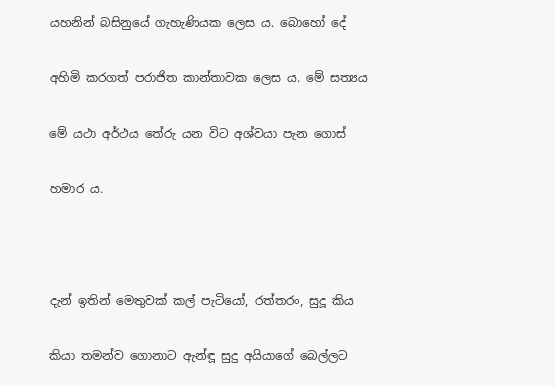යහනින් බසිනුයේ ගැහැණියක ලෙස ය. බොහෝ දේ

අහිමි කරගත් පරාජිත කාන්තාවක ලෙස ය. මේ සත්‍යය

මේ යථා අර්ථය තේරු යන විට අශ්වයා පැන ගොස්

හමාර ය.



දැන් ඉතින් මෙතුවක් කල් පැටියෝ, රත්තරං, සුදූ කිය

කියා තමන්ව ගොනාට ඇන්ඳූ සුදු අයියාගේ බෙල්ලට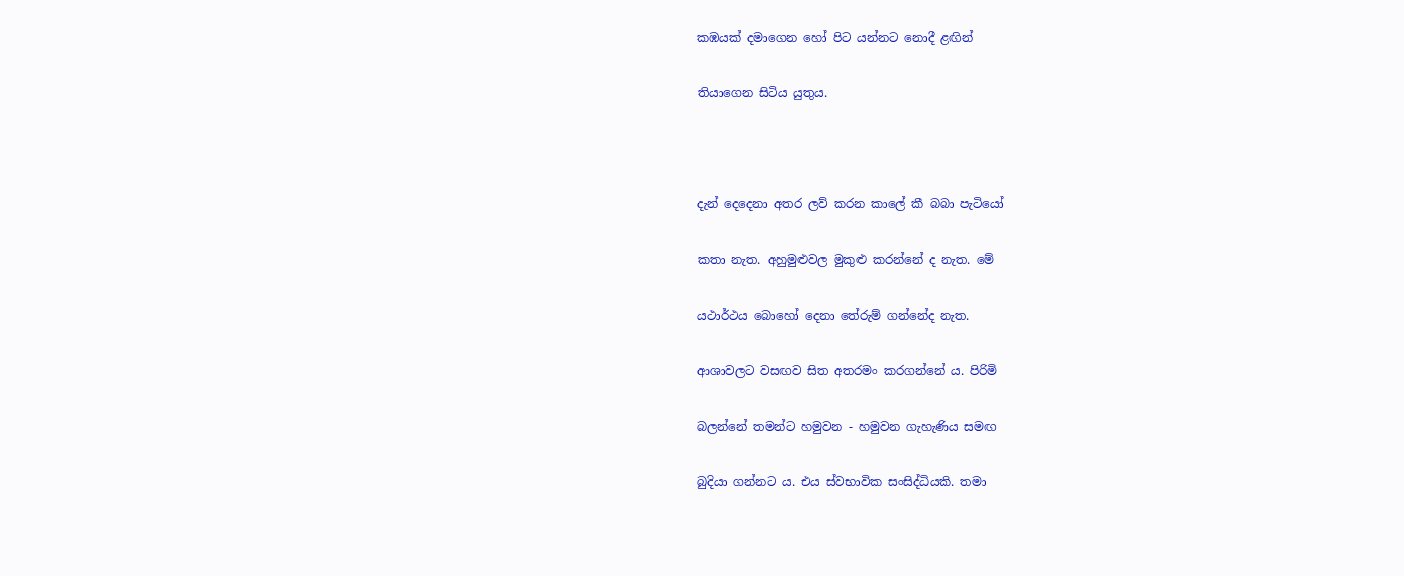කඹයක් දමාගෙන හෝ පිට යන්නට නොදී ළඟින්

තියාගෙන සිටිය යුතුය.



දැන් දෙදෙනා අතර ලව් කරන කාලේ කී බබා පැටියෝ

කතා නැත. අහුමුළුවල මුකුළු කරන්නේ ද නැත. මේ

යථාර්ථය බොහෝ දෙනා තේරුම් ගන්නේද නැත.

ආශාවලට වසඟව සිත අතරමං කරගන්නේ ය. පිරිමි

බලන්නේ තමන්‍ට හමුවන - හමුවන ගැහැණිය සමඟ

බුදියා ගන්නට ය. එය ස්වභාවික සංසිද්ධියකි. තමා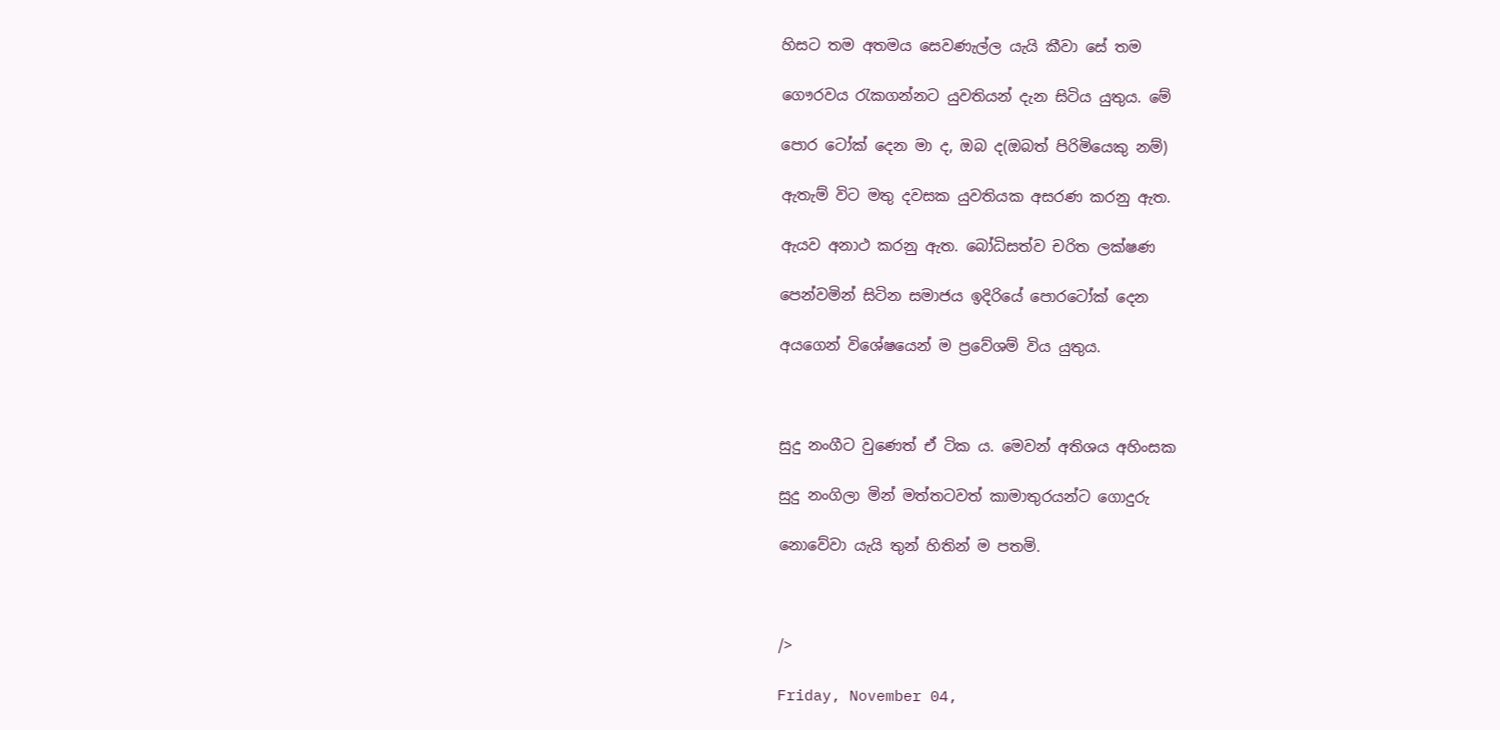හිසට තම අතමය සෙවණැල්ල යැයි කීවා සේ තම

ගෞරවය රැකගන්නට යුවතියන් දැන සිටිය යුතුය. මේ

පොර ටෝක් දෙන මා ද, ඔබ ද(ඔබත් පිරිමියෙකු නම්)

ඇතැම් විට මතු දවසක යුවතියක අසරණ කරනු ඇත.

ඇයව අනාථ කරනු ඇත. බෝධිසත්ව චරිත ලක්ෂණ

පෙන්වමින් සිටින සමාජය ඉදිරියේ පොරටෝක් දෙන

අයගෙන් විශේෂයෙන් ම ප්‍රවේශම් විය යුතුය.



සුදු නංගීට වුණෙත් ඒ ටික ය. මෙවන් අතිශය අහිංසක

සුදු නංගිලා මින් මත්තටවත් කාමාතුර‍යන්ට ගොදුරු

නොවේවා යැයි තුන් හිතින් ම පතමි.



/>

Friday, November 04,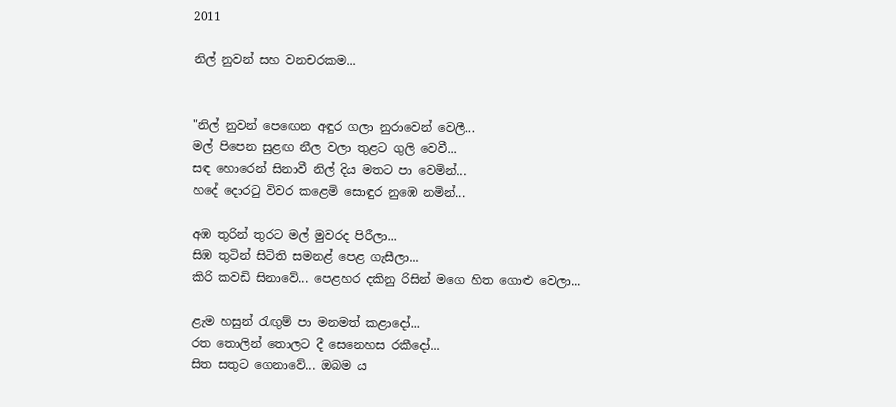2011

නිල් නුවන් සහ වනචරකම...


"නිල් නුවන් පෙඟෙන අඳුර ගලා නුරාවෙන් වෙලී...
මල් පිපෙන සුළඟ නීල වලා තුළට ගුලි වෙවී...
සඳ හොරෙන් සිනාවී නිල් දිය මතට පා වෙමින්...
හදේ දොරටු විවර කළෙමි සොඳුර නුඹෙ නමින්...

අඹ තුරින් තුරට මල් මුවරද පිරීලා...
සිඹ තුටින් සිටිති සමනළ් පෙළ ගැසීලා...
කිරි කවඩි සිනාවේ... පෙළහර දකිනු රිසින් මගෙ හිත ගොළු වෙලා...

ළැම හසුන් රැඟුම් පා මනමත් කළාදෝ...
රත තොලින් තොලට දී සෙනෙහස රකීදෝ...
සිත සතුට ගෙනාවේ... ඔබම ය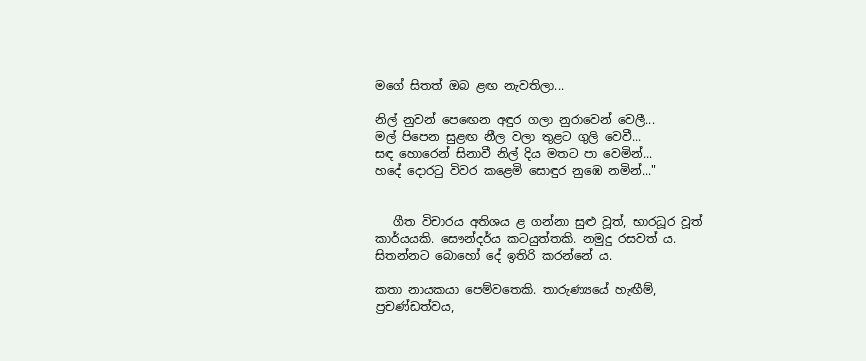මගේ සිතත් ඔබ ළඟ නැවතිලා...

නිල් නුවන් පෙඟෙන අඳුර ගලා නුරාවෙන් වෙලී...
මල් පිපෙන සුළඟ නීල වලා තුළට ගුලි වෙවී...
සඳ හොරෙන් සිනාවී නිල් දිය මතට පා වෙමින්...
හදේ දොරටු විවර කළෙමි සොඳුර නුඹෙ නමින්..."


   ගීත විචාරය අතිශය ළ ගන්නා සුළු වූත්, භාරධූර වූත් කාර්යයකි. සෞන්දර්ය කටයුත්තකි. නමුදු රසවත් ය. සිතන්නට බොහෝ දේ ඉතිරි කරන්නේ ය.

කතා නායකයා පෙම්වතෙකි. තාරුණ්‍යයේ හැඟීම්, ප්‍රචණ්ඩත්වය,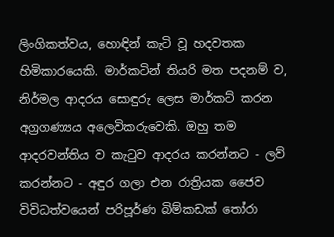ලිංගිකත්වය, හොඳින් කැටි වූ හදවතක හිමිකාරයෙකි. මාර්කටින් තියරි මත පදනම් ව, නිර්මල ආදරය සොඳුරු ලෙස මාර්කට් කරන අග්‍රගණ්‍යය අලෙවිකරුවෙකි. ඔහු තම ආදරවන්තිය ව කැටුව ආදරය කරන්නට - ලව් කරන්නට - අඳුර ගලා එන රාත්‍රියක ජෛව විවිධත්වයෙන් පරිපූර්ණ බිම්කඩක් තෝරා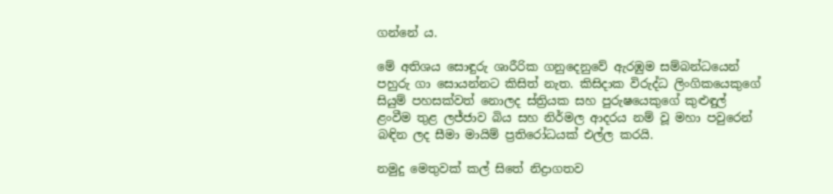ගන්නේ ය.

මේ අතිශය සොඳුරු ශාරීරික ගනුදෙනුවේ ඇරඹුම සම්බන්ධයෙන් පහුරු ගා සොයන්නට කිසිත් නැත. කිසිදාක විරුද්ධ ලිංගිකයෙකුගේ සියුම් පහසක්වත් නොලද ස්ත්‍රියක සහ පුරුෂයෙකුගේ කුළුඳුල් ළංවීම තුළ ලජ්ජාව බිය සහ නිර්මල ආදරය නම් වූ මහා පවුරෙන් බඳින ලද සීමා මායිම් ප්‍රතිරෝධයක් එල්ල කරයි.

නමුදු මෙතුවක් කල් සිතේ නිද්‍රාගතව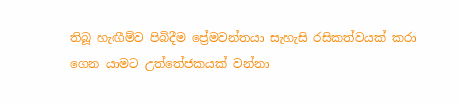තිබූ හැඟීම්ව පිබිදීම ප්‍රේමවන්තයා සැහැසි රසිකත්වයක් කරා ගෙන යාමට උත්තේජකයක් වන්නා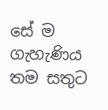සේ ම ගැහැණිය තම සතුට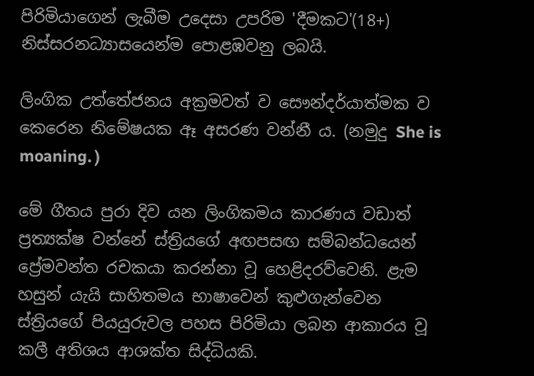පිරිමියාගෙන් ලැබීම උදෙසා උපරිම 'දීමකට'(18+) නිස්සරනධ්‍යාසයෙන්ම පොළඹවනු ලබයි.

ලිංගික උත්තේජනය අක්‍රමවත් ව සෞන්දර්යාත්මක ව කෙරෙන නිමේෂයක ඈ අසරණ වන්නී ය. (නමුදු She is moaning. )

මේ ගීතය පුරා දිව යන ලිංගිකමය කාරණය වඩාත් ප්‍රත්‍යක්ෂ වන්නේ ස්ත්‍රියගේ අඟපසඟ සම්බන්ධයෙන් ප්‍රේමවන්ත රචකයා කරන්නා‍ වූ හෙළිදරව්වෙනි. ළැම හසුන් යැයි සාහිතමය භාෂාවෙන් කුළුගැන්වෙන ස්ත්‍රියගේ පියයුරුවල පහස පිරිමියා ලබන ආකාරය වූ කලී අතිශය ආශක්ත සිද්ධියකි.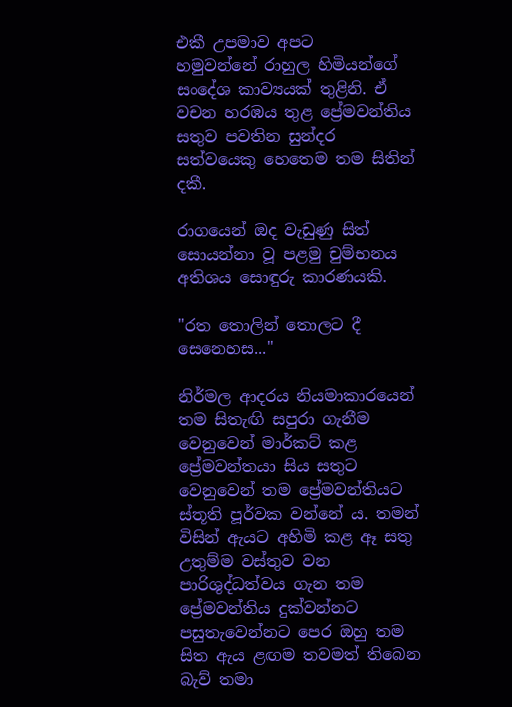එකී උපමාව අපට
හමුවන්නේ රාහුල හිමියන්ගේ සංදේශ කාව්‍යයක් තුළිනි. ඒ වචන හරඹය තුළ ප්‍රේමවන්තිය සතුව පවතින සුන්දර සත්වයෙකු හෙතෙම තම සිතින් දකී.

රාගයෙන් ඔද වැඩුණු සිත් සොයන්නා වූ පළමු චුම්භනය අතිශය සො‍ඳුරු කාරණයකි.

"රත තොලින් තොලට දී සෙනෙහස..."

නිර්මල ආදරය නියමාකාරයෙන් තම සිතැඟි සපුරා ගැනීම වෙනුවෙන් මාර්කට් කළ ප්‍රේමවන්තයා සිය සතුට වෙනුවෙන් තම ප්‍රේමවන්තියට ස්තූති පූර්වක වන්නේ ය. තමන් විසින් ඇයට අහිමි කළ ඈ සතු උතුම්ම වස්තුව වන පාරිශුද්ධත්වය ගැන තම ප්‍රේමවන්තිය දුක්වන්නට පසුතැවෙන්නට පෙර ඔහු තම සිත ඇය ළඟම තවමත් තිබෙන බැව් තමා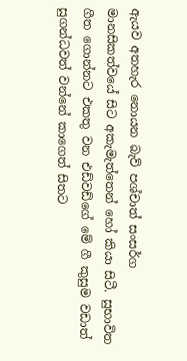ඇයව අතහැර නොයන බැව් පශ්චාත් සංසර්ග මානසිකත්වයේ සිට අකැමැත්තෙන් හෝ කියා සිටී. සුභාවිත ගීත ගොන්නට එකතු වන එඩ්වඩ්ගේ මේ ගී කුසුම වඩාත් සුගන්ධවත් වන්නේ කාගෙත් සිතට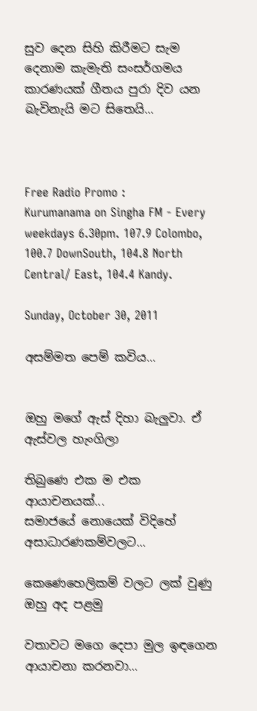සුව දෙන සිහි කිරීමට සැම දෙනාම කැමැති සංසර්ගමය කාරණයක් ගීතය පුරා දිව යන බැවිනැයි මට සිතෙයි...



Free Radio Promo :
Kurumanama on Singha FM - Every weekdays 6.30pm. 107.9 Colombo, 100.7 DownSouth, 104.8 North Central/ East, 104.4 Kandy.

Sunday, October 30, 2011

අසම්මත පෙම් කවිය...


ඔහු මගේ ඇස් දිහා බැලුවා. ඒ ඇස්වල හැංගිලා

තිබුණෙ එක ම එක ආයාචනයක්...
සමාජයේ නොයෙක් විදිහේ අසාධාරණකම්වලට...

කෙණෙහෙලිකම් වලට ලක් ‍වුණු ඔහු අද පළමු

වතාවට මගෙ දෙපා මුල ඉඳගෙන ආයාචනා කරනවා...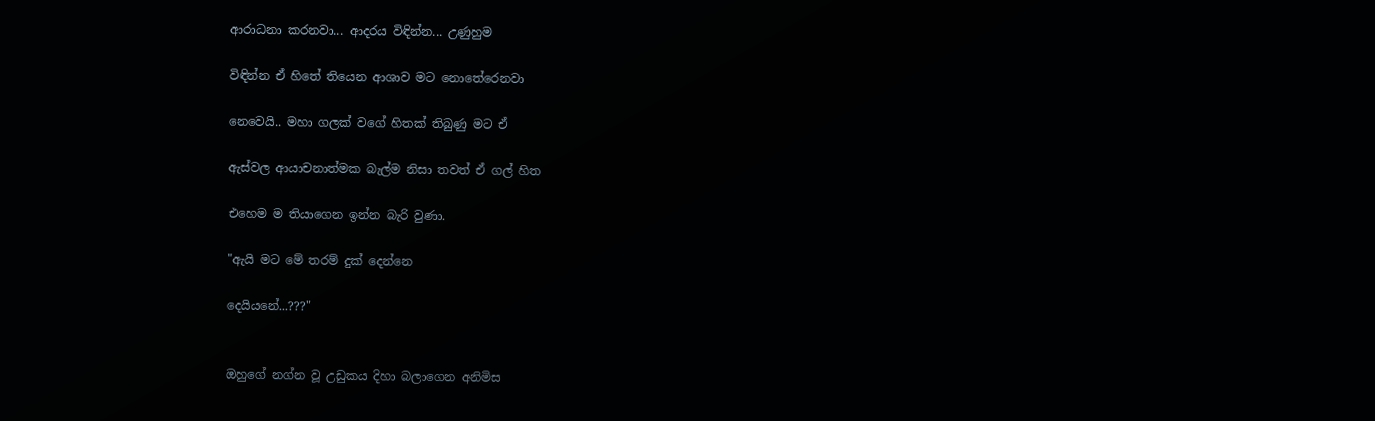ආරාධනා කරනවා... ආදරය විඳින්න... උණුහුම

විඳින්න ඒ හිතේ තියෙන ආශාව මට නොතේරෙනවා

නෙවෙයි.. මහා ගලක් වගේ හිතක් තිබුණු මට ඒ

ඇස්වල ආයාචනාත්මක බැල්ම නිසා තවත් ඒ ගල් හිත

එහෙම ම තියාගෙන ඉන්න බැරි වුණා.

"ඇයි මට මේ තරම් දුක් දෙන්නෙ

දෙයියනේ...???"


ඔහුගේ නග්න වූ උඩුකය දිහා බලාගෙන අනිමිස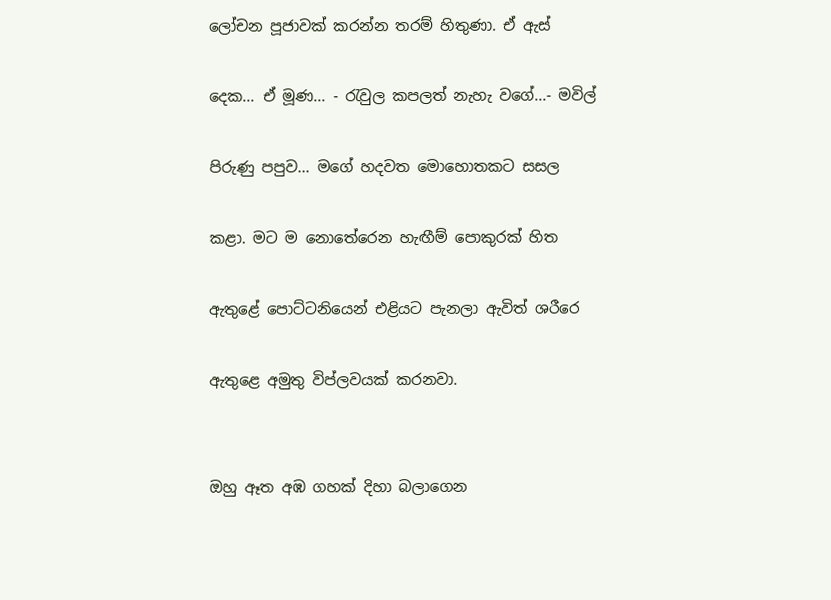ලෝචන පූජාවක් කරන්න තරම් හිතුණා. ඒ ඇස්

දෙක... ඒ මූණ... - රැවුල කපලත් නැහැ වගේ...- මවිල්

පිරුණු පපුව... මගේ හදවත මොහොතකට සසල

කළා. මට ම නොතේරෙන හැඟීම් පොකුරක් හිත

ඇතුළේ පොට්ටනියෙන් එළියට පැනලා ඇවිත් ශරීරෙ

ඇතුළෙ අමුතු විප්ලවයක් කරනවා.


ඔහු ඈත අඹ ගහක් දිහා බලාගෙන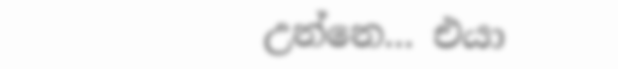උන්නෙ... එයා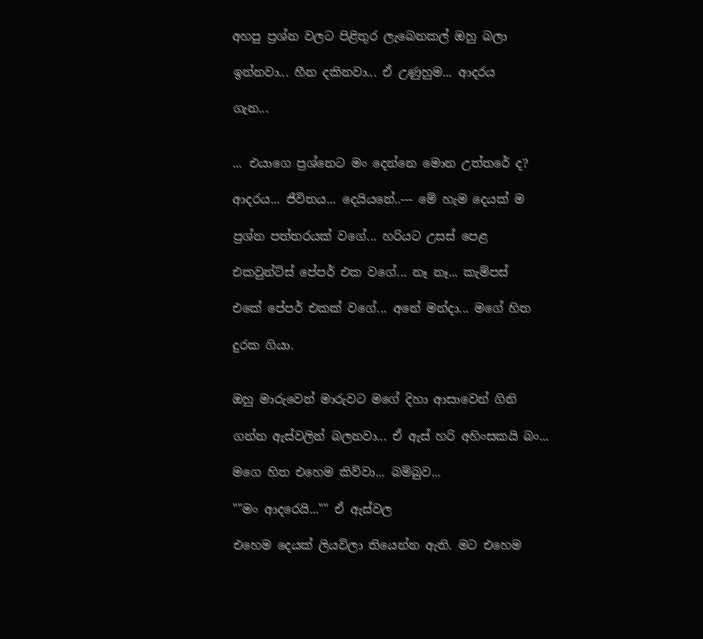අහපු ප්‍රශ්න වලට පිළිතුර ලැබෙනකල් ඔහු බලා

ඉන්නවා... හීන දකිනවා... ඒ උණුහුම... ආදරය

ගැන...


... එයාගෙ ප්‍රශ්නෙට මං දෙන්නෙ මොන උත්තරේ ද?

ආදරය... ජීවිතය... දෙයියනේ..--- මේ හැම දෙයක් ම

ප්‍රශ්න පත්තරයක් වගේ... හරියට උසස් පෙළ

එකවුන්ට්ස් පේපර් එක වගේ... නෑ නෑ... කැම්පස්

එකේ පේපර් එකක් වගේ... අනේ මන්දා... මගේ හිත

දුරක ගියා.


ඔහු මාරුවෙන් මාරුවට මගේ දිහා ආසාවෙන් ගිනි

ගන්න ඇස්වලින් බලනවා... ඒ ඇස් හරි අහිංසකයි බං...

මගෙ හිත එහෙම කිව්වා... බම්බුව...

""මං ආදරෙයි..."" ඒ ඇස්වල

එහෙම දෙයක් ලියවිලා තියෙන්න ඇති. මට එහෙම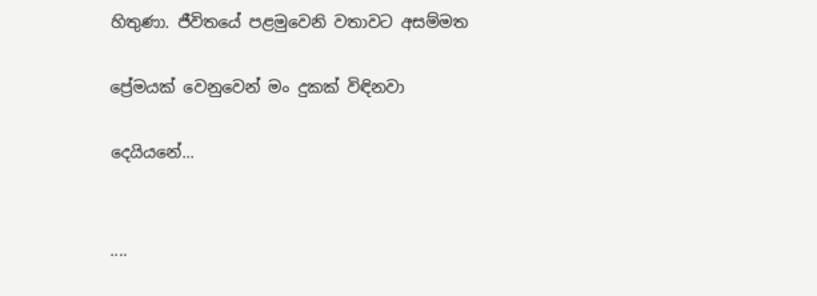හිතුණා. ජීවිතයේ පළමුවෙනි වතාවට අසම්මත

ප්‍රේමයක් වෙනුවෙන් මං දුකක් විඳිනවා

දෙයියනේ...


....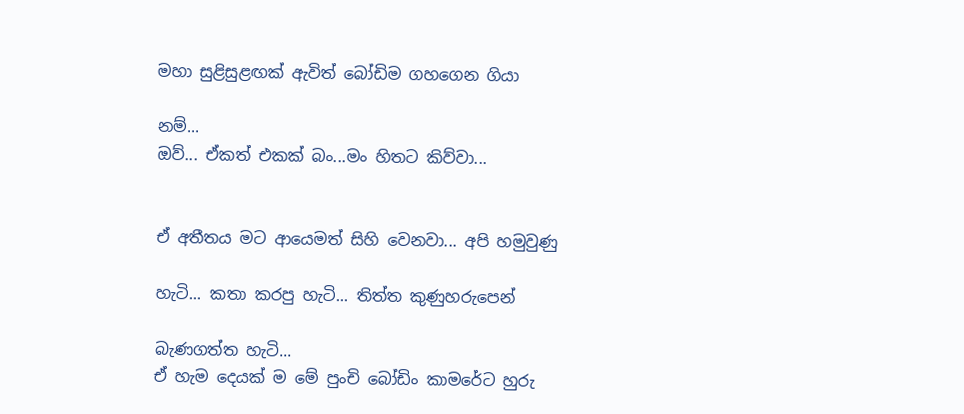මහා සුළිසුළඟක් ඇවිත් බෝඩිම ගහගෙන ගියා

නම්...
ඔව්... ඒකත් එකක් බං...මං හිතට කිව්වා...


ඒ අතීතය මට ආයෙමත් සිහි වෙනවා... අපි හමුවුණු

හැටි... කතා කරපු හැටි... තිත්ත කුණුහරුපෙන්

බැණගත්ත හැටි...
ඒ හැම දෙයක් ම මේ පුංචි බෝඩිං කාමරේට හුරු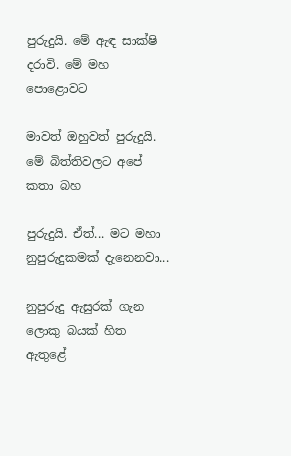පුරුදුයි. මේ ඇඳ සාක්ෂි දරාවි. මේ මහ පොළොවට

මාවත් ඔහුවත් පුරුදුයි. මේ බිත්තිවලට අපේ කතා බහ

පුරුදුයි. ඒත්... මට මහා නුපුරුදුකමක් දැනෙනවා...

නුපුරුදු ඇසුරක් ගැන ලොකු බයක් හිත ඇතුළේ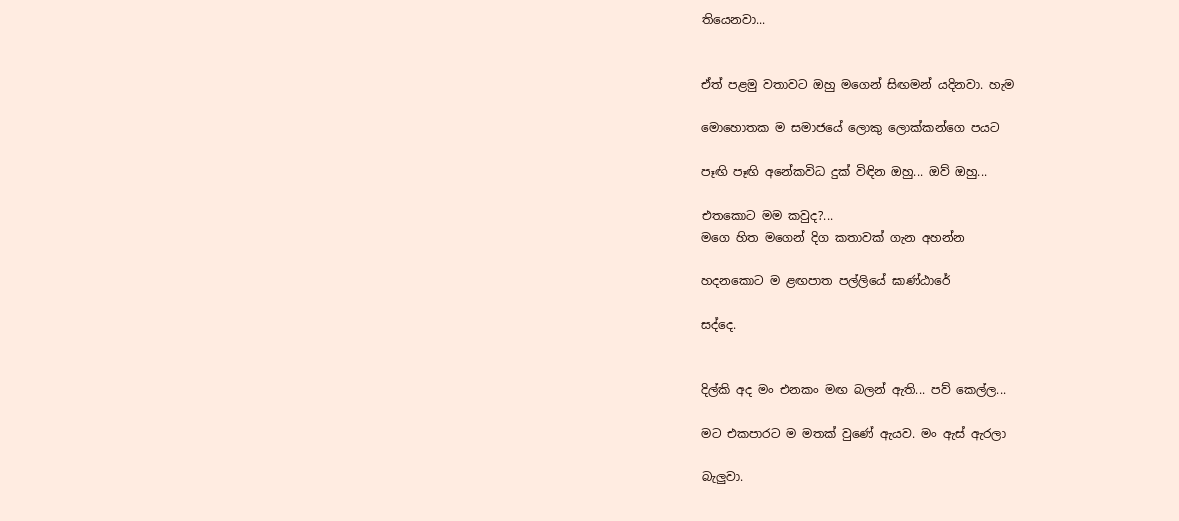තියෙනවා...


ඒත් පළමු වතාවට ඔහු මගෙන් සිඟමන් යදිනවා. හැම

මොහොතක ම සමාජයේ ලොකු ලොක්කන්ගෙ පයට

පෑඟි පෑඟි අනේකවිධ දුක් විඳින ඔහු... ඔව් ඔහු...

එතකොට මම කවුද?...
මගෙ හිත මගෙන් දිග කතාවක් ගැන අහන්න

හදනකොට ම ළඟපාත පල්ලියේ ඝාණ්ඨාරේ

සද්දෙ.


දිල්කි අද මං එනකං මඟ බලන් ඇති... පව් කෙල්ල...

මට එකපාරට ම මතක් වුණේ ඇය‍ව. මං ඇස් ඇරලා

බැලුවා.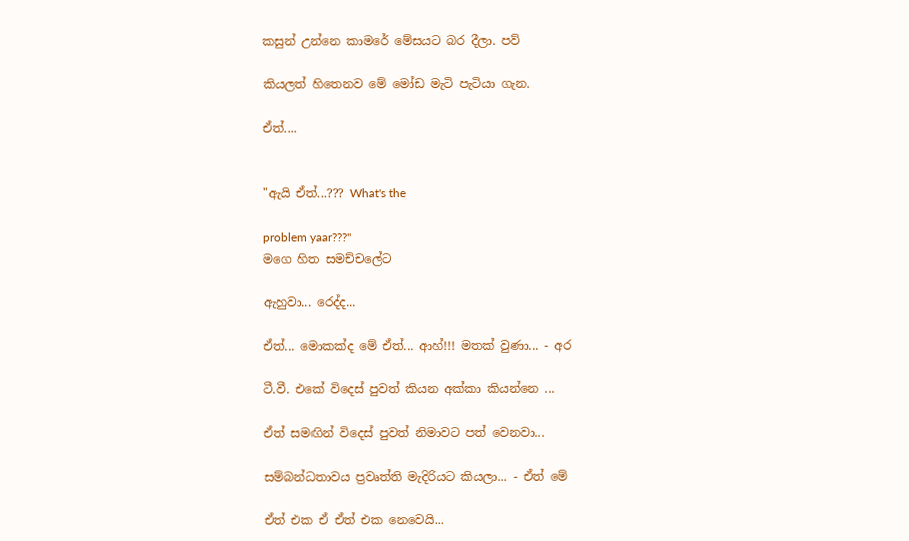කසුන් උන්නෙ කාමරේ මේසයට බර දීලා. පව්

කියලත් හිතෙනව මේ මෝඩ මැටි පැටියා ගැන.

ඒත්....


"ඇයි ඒත්...??? What's the

problem yaar???"
මගෙ හිත සමච්චලේට

ඇහුවා... රෙද්ද...

ඒත්... මොකක්ද මේ ඒත්... ආහ්!!! මතක් වුණා... - අර

ටී.වී. එකේ විදෙස් පුවත් කියන අක්කා කියන්නෙ ...

ඒත් සමඟින් විදෙස් පුවත් නිමාවට පත් වෙනවා...

සම්බන්ධතාවය ප්‍රවෘත්ති මැදිරියට කියලා... - ඒත් මේ

ඒත් එක ඒ ඒත් එක නෙවෙයි...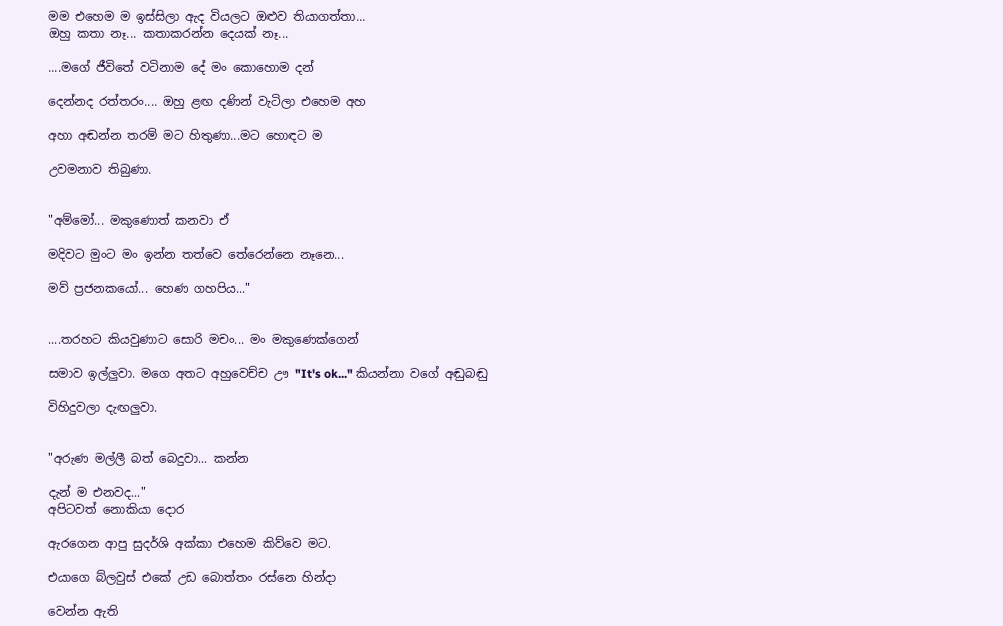මම එහෙම ම ඉස්සිලා ඇද වියලට ඔළුව තියාගත්තා...
ඔහු කතා නෑ... කතාකරන්න දෙයක් නෑ...

....මගේ ජීවිතේ වටිනාම දේ මං කොහොම දන්

දෙන්නද රත්තරං.... ඔහු ළඟ දණින් වැටිලා එහෙම අහ

අහා අඬන්න තරම් මට හිතුණා...මට හොඳට ම

උවමනාව තිබුණා.


"අම්මෝ... මකුණොත් කනවා ඒ

මදිවට මුංට මං ඉන්න තත්වෙ තේරෙන්නෙ නෑනෙ...

මව් ප්‍රජනකයෝ... හෙණ ගහපිය..."


....තරහට කියවුණාට සොරි මචං... මං මකුණෙක්ගෙන්

සමාව ඉල්ලුවා. මගෙ අතට අහුවෙච්ච ඌ "It's ok..." කියන්නා වගේ අඬුබඬු

විහිදුවලා දැඟලුවා.


"අරුණ මල්ලී බත් බෙදුවා... කන්න

දැන් ම එනවද..."
අපිටවත් නොකියා දොර

ඇරගෙන ආපු සුදර්ශි අක්කා එහෙම කිව්වෙ මට.

එයාගෙ බ්ලවුස් එකේ උඩ බොත්තං රස්නෙ හින්දා

වෙන්න ඇති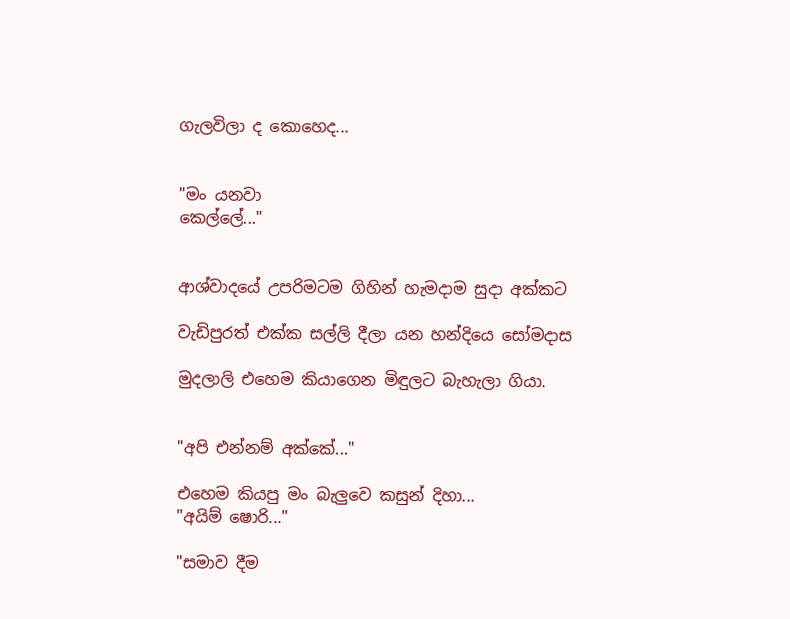ගැලවිලා ද කොහෙද...


"මං යනවා
කෙල්ලේ..."


ආශ්වාදයේ උපරිමටම ගිහින් හැමදාම සුදා අක්කට

වැඩිපුරත් එක්ක සල්ලි දීලා යන හන්දියෙ සෝමදාස

මුදලාලි එහෙම කියාගෙන මිඳුලට බැහැලා ගියා.


"අපි එන්නම් අක්කේ..."

එහෙම කියපු මං බැලුවෙ කසුන් දිහා...
"අයිම් ෂොරි..."

"සමාව දීම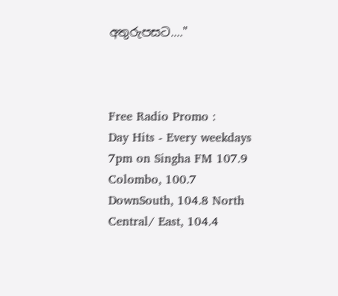අතුරුපසට...."



Free Radio Promo :
Day Hits - Every weekdays 7pm on Singha FM 107.9 Colombo, 100.7 DownSouth, 104.8 North Central/ East, 104.4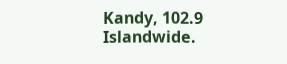Kandy, 102.9 Islandwide.